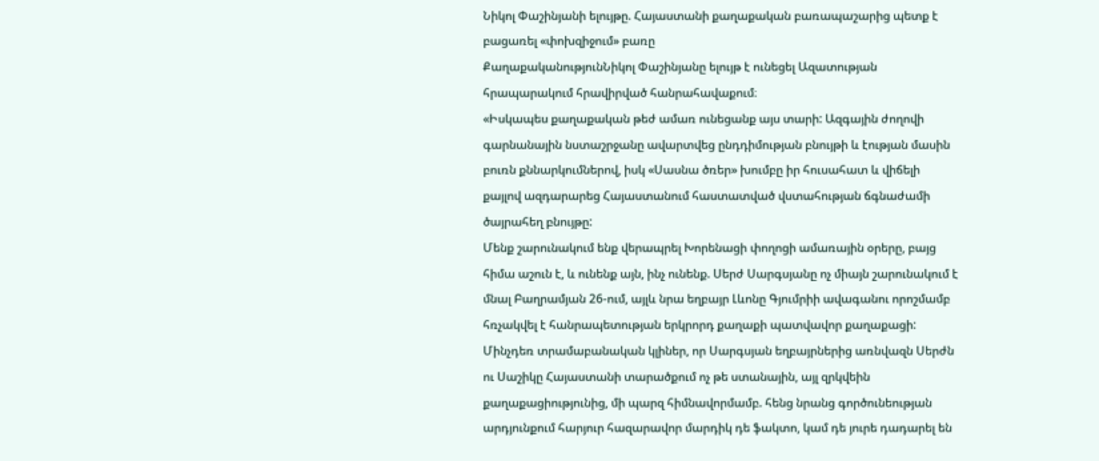Նիկոլ Փաշինյանի ելույթը. Հայաստանի քաղաքական բառապաշարից պետք է բացառել «փոխզիջում» բառը
ՔաղաքականությունՆիկոլ Փաշինյանը ելույթ է ունեցել Ազատության հրապարակում հրավիրված հանրահավաքում։
«Իսկապես քաղաքական թեժ ամառ ունեցանք այս տարի: Ազգային ժողովի գարնանային նստաշրջանը ավարտվեց ընդդիմության բնույթի և էության մասին բուռն քննարկումներով, իսկ «Սասնա ծռեր» խումբը իր հուսահատ և վիճելի քայլով ազդարարեց Հայաստանում հաստատված վստահության ճգնաժամի ծայրահեղ բնույթը:
Մենք շարունակում ենք վերապրել Խորենացի փողոցի ամառային օրերը, բայց հիմա աշուն է, և ունենք այն, ինչ ունենք. Սերժ Սարգսյանը ոչ միայն շարունակում է մնալ Բաղրամյան 26-ում, այլև նրա եղբայր Լևոնը Գյումրիի ավագանու որոշմամբ հռչակվել է հանրապետության երկրորդ քաղաքի պատվավոր քաղաքացի:
Մինչդեռ տրամաբանական կլիներ, որ Սարգսյան եղբայրներից առնվազն Սերժն ու Սաշիկը Հայաստանի տարածքում ոչ թե ստանային, այլ զրկվեին քաղաքացիությունից, մի պարզ հիմնավորմամբ. հենց նրանց գործունեության արդյունքում հարյուր հազարավոր մարդիկ դե ֆակտո, կամ դե յուրե դադարել են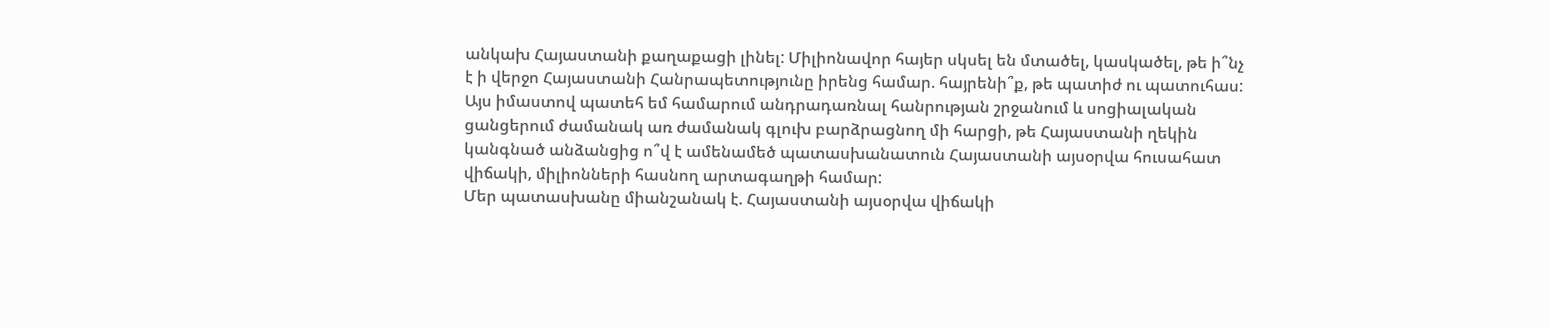անկախ Հայաստանի քաղաքացի լինել: Միլիոնավոր հայեր սկսել են մտածել, կասկածել, թե ի՞նչ է ի վերջո Հայաստանի Հանրապետությունը իրենց համար. հայրենի՞ք, թե պատիժ ու պատուհաս:
Այս իմաստով պատեհ եմ համարում անդրադառնալ հանրության շրջանում և սոցիալական ցանցերում ժամանակ առ ժամանակ գլուխ բարձրացնող մի հարցի, թե Հայաստանի ղեկին կանգնած անձանցից ո՞վ է ամենամեծ պատասխանատուն Հայաստանի այսօրվա հուսահատ վիճակի, միլիոնների հասնող արտագաղթի համար:
Մեր պատասխանը միանշանակ է. Հայաստանի այսօրվա վիճակի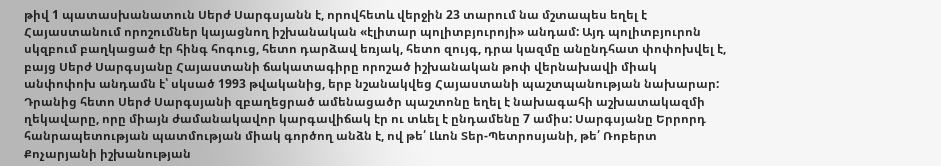թիվ 1 պատասխանատուն Սերժ Սարգսյանն է, որովհետև վերջին 23 տարում նա մշտապես եղել է Հայաստանում որոշումներ կայացնող իշխանական «էլիտար պոլիտբյուրոյի» անդամ: Այդ պոլիտբյուրոն սկզբում բաղկացած էր հինգ հոգուց, հետո դարձավ եռյակ, հետո զույգ, դրա կազմը անընդհատ փոփոխվել է, բայց Սերժ Սարգսյանը Հայաստանի ճակատագիրը որոշած իշխանական թոփ վերնախավի միակ անփոփոխ անդամն է՝ սկսած 1993 թվականից, երբ նշանակվեց Հայաստանի պաշտպանության նախարար: Դրանից հետո Սերժ Սարգսյանի զբաղեցրած ամենացածր պաշտոնը եղել է նախագահի աշխատակազմի ղեկավարը, որը միայն ժամանակավոր կարգավիճակ էր ու տևել է ընդամենը 7 ամիս: Սարգսյանը Երրորդ հանրապետության պատմության միակ գործող անձն է, ով թե՛ Լևոն Տեր-Պետրոսյանի, թե՛ Ռոբերտ Քոչարյանի իշխանության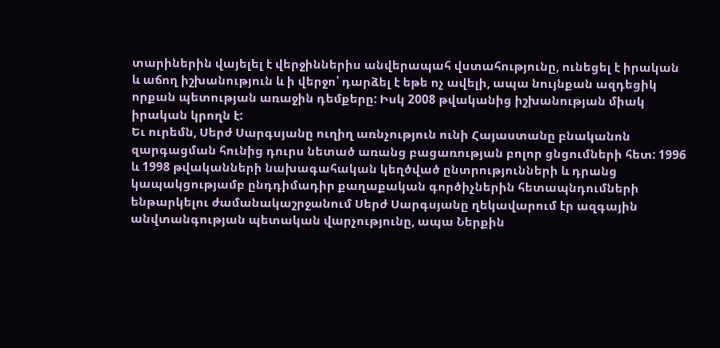տարիներին վայելել է վերջիններիս անվերապահ վստահությունը, ունեցել է իրական և աճող իշխանություն և ի վերջո՝ դարձել է եթե ոչ ավելի, ապա նույնքան ազդեցիկ որքան պետության առաջին դեմքերը: Իսկ 2008 թվականից իշխանության միակ իրական կրողն է:
Եւ ուրեմն, Սերժ Սարգսյանը ուղիղ առնչություն ունի Հայաստանը բնականոն զարգացման հունից դուրս նետած առանց բացառության բոլոր ցնցումների հետ: 1996 և 1998 թվականների նախագահական կեղծված ընտրությունների և դրանց կապակցությամբ ընդդիմադիր քաղաքական գործիչներին հետապնդումների ենթարկելու ժամանակաշրջանում Սերժ Սարգսյանը ղեկավարում էր ազգային անվտանգության պետական վարչությունը, ապա Ներքին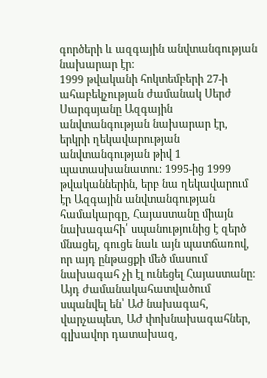գործերի և ազգային անվտանգության նախարար էր:
1999 թվականի հոկտեմբերի 27-ի ահաբեկչության ժամանակ Սերժ Սարգսյանը Ազգային անվտանգության նախարար էր, երկրի ղեկավարության անվտանգության թիվ 1 պատասխանատու: 1995-ից 1999 թվականներին, երբ նա ղեկավարում էր Ազգային անվտանգության համակարգը, Հայաստանը միայն նախագահի՛ սպանությունից է զերծ մնացել, գուցե նաև այն պատճառով, որ այդ ընթացքի մեծ մասում նախագահ չի էլ ունեցել Հայաստանը: Այդ ժամանակահատվածում սպանվել են՝ ԱԺ նախագահ, վարչապետ, ԱԺ փոխնախագահներ, գլխավոր դատախազ,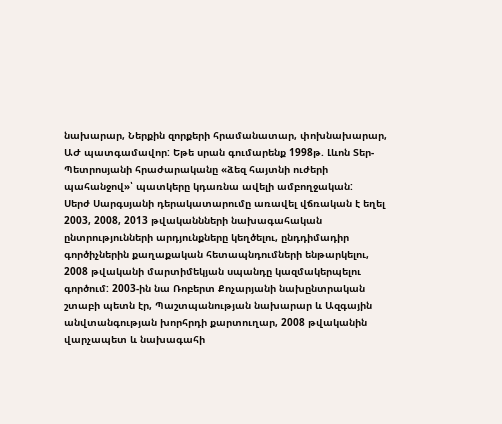նախարար, Ներքին զորքերի հրամանատար, փոխնախարար, ԱԺ պատգամավոր: Եթե սրան գումարենք 1998թ. Լևոն Տեր-Պետրոսյանի հրաժարականը «ձեզ հայտնի ուժերի պահանջով»՝ պատկերը կդառնա ավելի ամբողջական:
Սերժ Սարգսյանի դերակատարումը առավել վճռական է եղել 2003, 2008, 2013 թվականնների նախագահական ընտրությունների արդյունքները կեղծելու, ընդդիմադիր գործիչներին քաղաքական հետապնդումների ենթարկելու, 2008 թվականի մարտիմեկյան սպանդը կազմակերպելու գործում: 2003-ին նա Ռոբերտ Քոչարյանի նախընտրական շտաբի պետն էր, Պաշտպանության նախարար և Ազգային անվտանգության խորհրդի քարտուղար, 2008 թվականին վարչապետ և նախագահի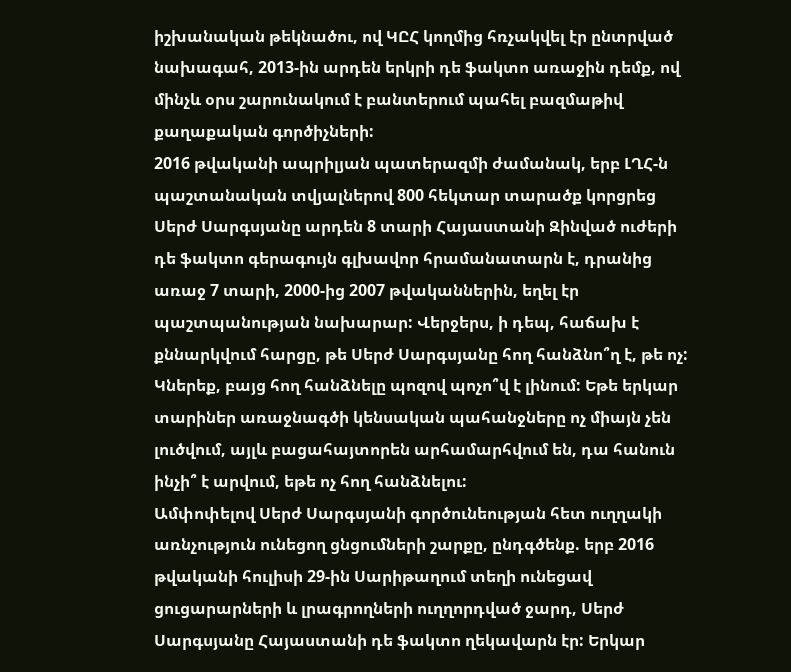իշխանական թեկնածու, ով ԿԸՀ կողմից հռչակվել էր ընտրված նախագահ, 2013-ին արդեն երկրի դե ֆակտո առաջին դեմք, ով մինչև օրս շարունակում է բանտերում պահել բազմաթիվ քաղաքական գործիչների:
2016 թվականի ապրիլյան պատերազմի ժամանակ, երբ ԼՂՀ-ն պաշտանական տվյալներով 800 հեկտար տարածք կորցրեց Սերժ Սարգսյանը արդեն 8 տարի Հայաստանի Զինված ուժերի դե ֆակտո գերագույն գլխավոր հրամանատարն է, դրանից առաջ 7 տարի, 2000-ից 2007 թվականներին, եղել էր պաշտպանության նախարար: Վերջերս, ի դեպ, հաճախ է քննարկվում հարցը, թե Սերժ Սարգսյանը հող հանձնո՞ղ է, թե ոչ: Կներեք, բայց հող հանձնելը պոզով պոչո՞վ է լինում: Եթե երկար տարիներ առաջնագծի կենսական պահանջները ոչ միայն չեն լուծվում, այլև բացահայտորեն արհամարհվում են, դա հանուն ինչի՞ է արվում, եթե ոչ հող հանձնելու:
Ամփոփելով Սերժ Սարգսյանի գործունեության հետ ուղղակի առնչություն ունեցող ցնցումների շարքը, ընդգծենք. երբ 2016 թվականի հուլիսի 29-ին Սարիթաղում տեղի ունեցավ ցուցարարների և լրագրողների ուղղորդված ջարդ, Սերժ Սարգսյանը Հայաստանի դե ֆակտո ղեկավարն էր: Երկար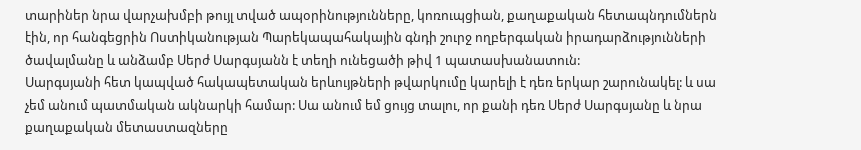տարիներ նրա վարչախմբի թույլ տված ապօրինությունները, կոռուպցիան, քաղաքական հետապնդումներն էին, որ հանգեցրին Ոստիկանության Պարեկապահակային գնդի շուրջ ողբերգական իրադարձությունների ծավալմանը և անձամբ Սերժ Սարգսյանն է տեղի ունեցածի թիվ 1 պատասխանատուն:
Սարգսյանի հետ կապված հակապետական երևույթների թվարկումը կարելի է դեռ երկար շարունակել: և սա չեմ անում պատմական ակնարկի համար: Սա անում եմ ցույց տալու, որ քանի դեռ Սերժ Սարգսյանը և նրա քաղաքական մետաստազները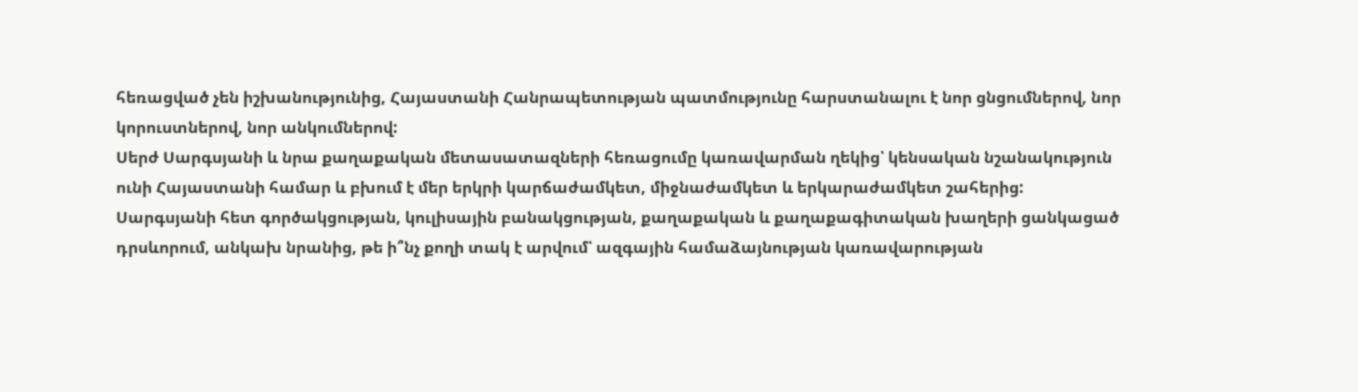հեռացված չեն իշխանությունից, Հայաստանի Հանրապետության պատմությունը հարստանալու է նոր ցնցումներով, նոր կորուստներով, նոր անկումներով:
Սերժ Սարգսյանի և նրա քաղաքական մետասատազների հեռացումը կառավարման ղեկից՝ կենսական նշանակություն ունի Հայաստանի համար և բխում է մեր երկրի կարճաժամկետ, միջնաժամկետ և երկարաժամկետ շահերից: Սարգսյանի հետ գործակցության, կուլիսային բանակցության, քաղաքական և քաղաքագիտական խաղերի ցանկացած դրսևորում, անկախ նրանից, թե ի՞նչ քողի տակ է արվում՝ ազգային համաձայնության կառավարության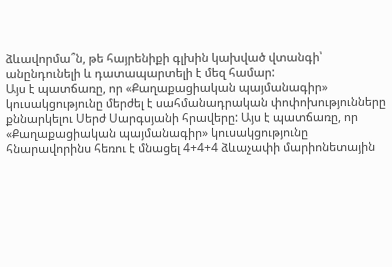ձևավորմա՞ն, թե հայրենիքի գլխին կախված վտանգի՝ անընդունելի և դատապարտելի է մեզ համար:
Այս է պատճառը, որ «Քաղաքացիական պայմանագիր» կուսակցությունը մերժել է սահմանադրական փոփոխությունները քննարկելու Սերժ Սարգսյանի հրավերը: Այս է պատճառը, որ «Քաղաքացիական պայմանագիր» կուսակցությունը հնարավորինս հեռու է մնացել 4+4+4 ձևաչափի մարիոնետային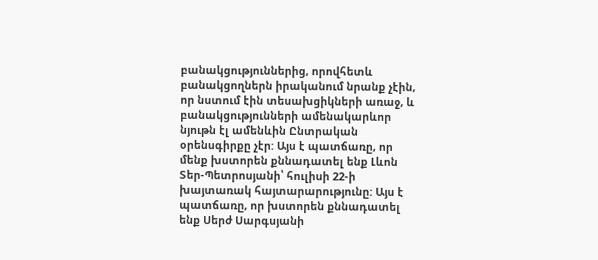բանակցություններից, որովհետև բանակցողներն իրականում նրանք չէին, որ նստում էին տեսախցիկների առաջ, և բանակցությունների ամենակարևոր նյութն էլ ամենևին Ընտրական օրենսգիրքը չէր: Այս է պատճառը, որ մենք խստորեն քննադատել ենք Լևոն Տեր-Պետրոսյանի՝ հուլիսի 22-ի խայտառակ հայտարարությունը: Այս է պատճառը, որ խստորեն քննադատել ենք Սերժ Սարգսյանի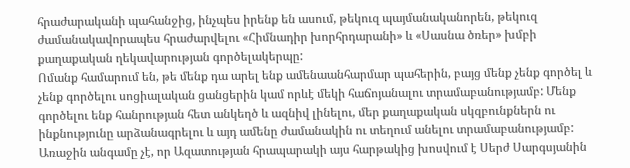հրաժարականի պահանջից, ինչպես իրենք են ասում, թեկուզ պայմանականորեն, թեկուզ ժամանակավորապես հրաժարվելու «Հիմնադիր խորհրդարանի» և «Սասնա ծռեր» խմբի քաղաքական ղեկավարության գործելակերպը:
Ոմանք համարում են, թե մենք դա արել ենք ամենաանհարմար պահերին, բայց մենք չենք գործել և չենք գործելու սոցիալական ցանցերին կամ որևէ մեկի հաճոյանալու տրամաբանությամբ: Մենք գործելու ենք հանրության հետ անկեղծ և ազնիվ լինելու, մեր քաղաքական սկզբունքներն ու ինքնությունը արձանագրելու և այդ ամենը ժամանակին ու տեղում անելու տրամաբանությամբ:
Առաջին անգամը չէ, որ Ազատության հրապարակի այս հարթակից խոսվում է Սերժ Սարգսյանին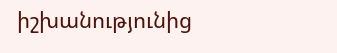իշխանությունից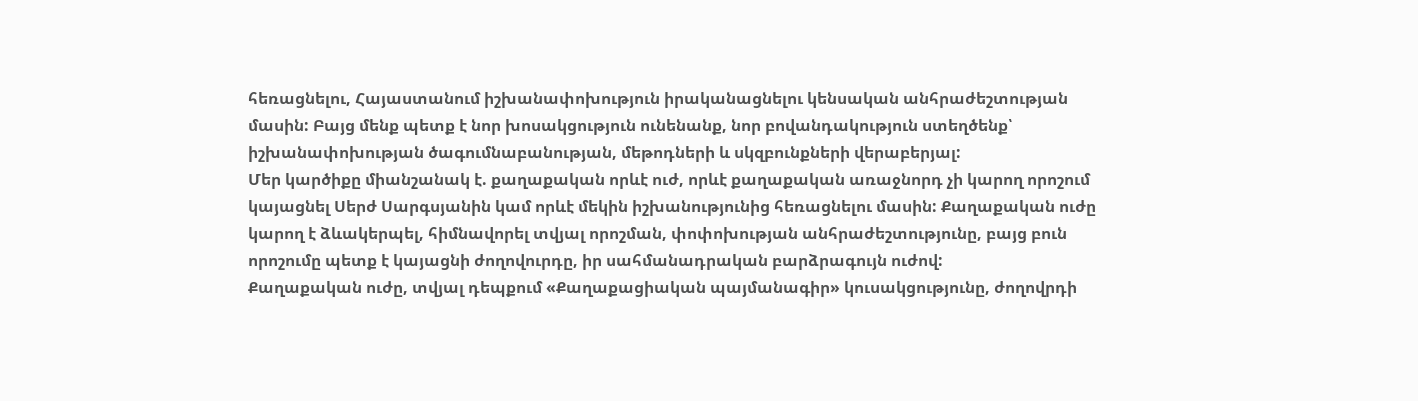հեռացնելու, Հայաստանում իշխանափոխություն իրականացնելու կենսական անհրաժեշտության մասին: Բայց մենք պետք է նոր խոսակցություն ունենանք, նոր բովանդակություն ստեղծենք՝ իշխանափոխության ծագումնաբանության, մեթոդների և սկզբունքների վերաբերյալ:
Մեր կարծիքը միանշանակ է. քաղաքական որևէ ուժ, որևէ քաղաքական առաջնորդ չի կարող որոշում կայացնել Սերժ Սարգսյանին կամ որևէ մեկին իշխանությունից հեռացնելու մասին: Քաղաքական ուժը կարող է ձևակերպել, հիմնավորել տվյալ որոշման, փոփոխության անհրաժեշտությունը, բայց բուն որոշումը պետք է կայացնի ժողովուրդը, իր սահմանադրական բարձրագույն ուժով:
Քաղաքական ուժը, տվյալ դեպքում «Քաղաքացիական պայմանագիր» կուսակցությունը, ժողովրդի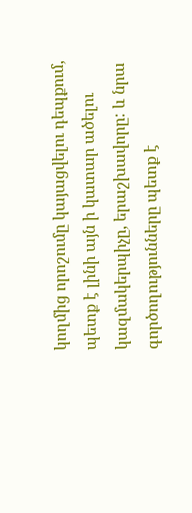կողմից որոշումը կայացվելու դեպքում, պետք է լինի այն ի կատար ածելու կազմակերպիչը, երաշխավորը: և նրա գործողությունները պետք է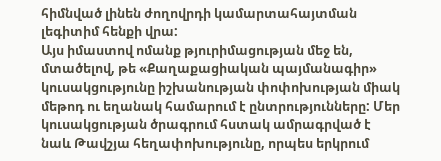հիմնված լինեն ժողովրդի կամարտահայտման լեգիտիմ հենքի վրա:
Այս իմաստով ոմանք թյուրիմացության մեջ են, մտածելով, թե «Քաղաքացիական պայմանագիր» կուսակցությունը իշխանության փոփոխության միակ մեթոդ ու եղանակ համարում է ընտրությունները: Մեր կուսակցության ծրագրում հստակ ամրագրված է նաև Թավշյա հեղափոխությունը, որպես երկրում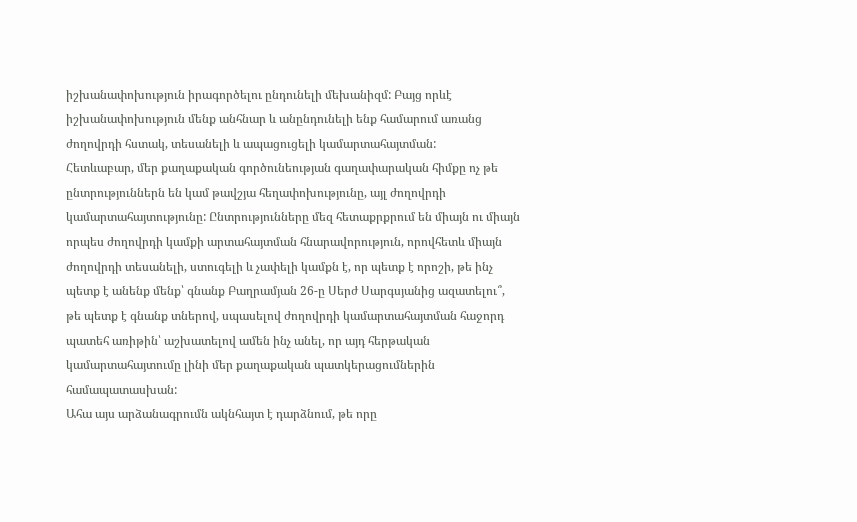իշխանափոխություն իրագործելու ընդունելի մեխանիզմ: Բայց որևէ իշխանափոխություն մենք անհնար և անընդունելի ենք համարում առանց ժողովրդի հստակ, տեսանելի և ապացուցելի կամարտահայտման:
Հետևաբար, մեր քաղաքական գործունեության գաղափարական հիմքը ոչ թե ընտրություններն են կամ թավշյա հեղափոխությունը, այլ ժողովրդի կամարտահայտությունը: Ընտրությունները մեզ հետաքրքրում են միայն ու միայն որպես ժողովրդի կամքի արտահայտման հնարավորություն, որովհետև միայն ժողովրդի տեսանելի, ստուգելի և չափելի կամքն է, որ պետք է որոշի, թե ինչ պետք է անենք մենք՝ գնանք Բաղրամյան 26-ը Սերժ Սարգսյանից ազատելու՞, թե պետք է գնանք տներով, սպասելով ժողովրդի կամարտահայտման հաջորդ պատեհ առիթին՝ աշխատելով ամեն ինչ անել, որ այդ հերթական կամարտահայտումը լինի մեր քաղաքական պատկերացումներին համապատասխան:
Ահա այս արձանագրումն ակնհայտ է դարձնում, թե որը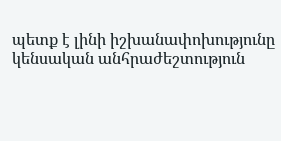պետք է լինի իշխանափոխությունը կենսական անհրաժեշտություն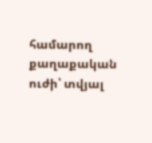համարող քաղաքական ուժի՝ տվյալ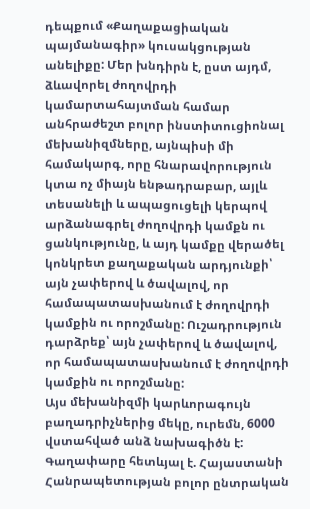դեպքում «Քաղաքացիական պայմանագիր» կուսակցության անելիքը: Մեր խնդիրն է, ըստ այդմ, ձևավորել ժողովրդի կամարտահայտման համար անհրաժեշտ բոլոր ինստիտուցիոնալ մեխանիզմները, այնպիսի մի համակարգ, որը հնարավորություն կտա ոչ միայն ենթադրաբար, այլև տեսանելի և ապացուցելի կերպով արձանագրել ժողովրդի կամքն ու ցանկությունը, և այդ կամքը վերածել կոնկրետ քաղաքական արդյունքի՝ այն չափերով և ծավալով, որ համապատասխանում է ժողովրդի կամքին ու որոշմանը: Ուշադրություն դարձրեք՝ այն չափերով և ծավալով, որ համապատասխանում է ժողովրդի կամքին ու որոշմանը:
Այս մեխանիզմի կարևորագույն բաղադրիչներից մեկը, ուրեմն, 6000 վստահված անձ նախագիծն է: Գաղափարը հետևյալ է. Հայաստանի Հանրապետության բոլոր ընտրական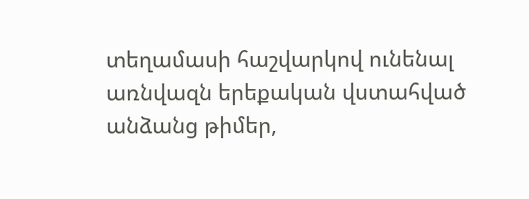տեղամասի հաշվարկով ունենալ առնվազն երեքական վստահված անձանց թիմեր,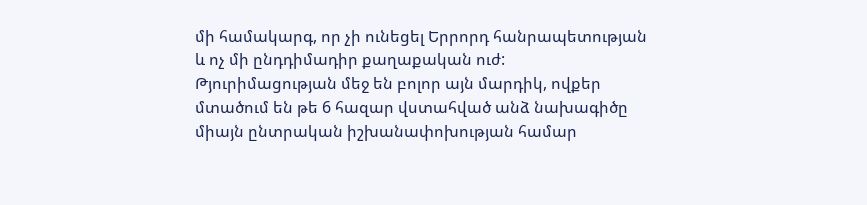մի համակարգ, որ չի ունեցել Երրորդ հանրապետության և ոչ մի ընդդիմադիր քաղաքական ուժ: Թյուրիմացության մեջ են բոլոր այն մարդիկ, ովքեր մտածում են թե 6 հազար վստահված անձ նախագիծը միայն ընտրական իշխանափոխության համար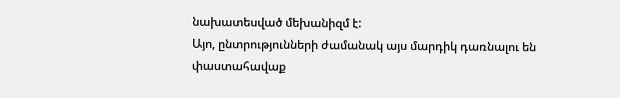նախատեսված մեխանիզմ է:
Այո, ընտրությունների ժամանակ այս մարդիկ դառնալու են փաստահավաք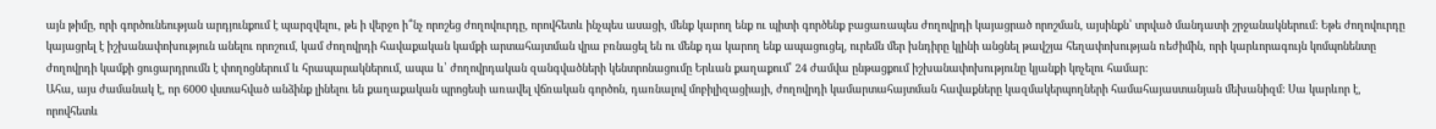այն թիմը, որի գործունեության արդյունքում է պարզվելու, թե ի վերջո ի՞նչ որոշեց ժողովուրդը, որովհետև ինչպես ասացի, մենք կարող ենք ու պիտի գործենք բացառապես ժողովրդի կայացրած որոշման, այսինքն՝ տրված մանդատի շրջանակներում: Եթե ժողովուրդը կայացրել է իշխանափոխություն անելու որոշում, կամ ժողովրդի հավաքական կամքի արտահայտման վրա բռնացել են ու մենք դա կարող ենք ապացուցել, ուրեմն մեր խնդիրը կլինի անցնել թավշյա հեղափոխության ռեժիմին, որի կարևորագույն կոմպոնենտը ժողովրդի կամքի ցուցարդրումն է փողոցներում և հրապարակներում, ապա և՝ ժողովրդական զանգվածների կենտրոնացումը Երևան քաղաքում՝ 24 ժամվա ընթացքում իշխանափոխությունը կյանքի կոչելու համար:
Ահա, այս ժամանակ է, որ 6000 վստահված անձինք լինելու են քաղաքական պրոցեսի առավել վճռական գործոն, դառնալով մոբիլիզացիայի, ժողովրդի կամարտահայտման հավաքները կազմակերպողների համահայաստանյան մեխանիզմ: Սա կարևոր է, որովհետև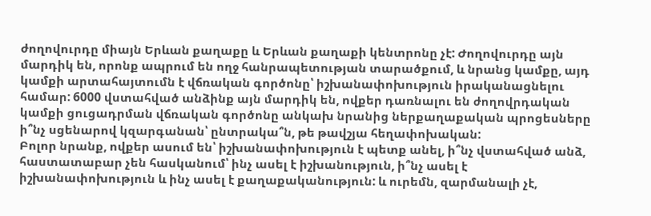ժողովուրդը միայն Երևան քաղաքը և Երևան քաղաքի կենտրոնը չէ: Ժողովուրդը այն մարդիկ են, որոնք ապրում են ողջ հանրապետության տարածքում, և նրանց կամքը, այդ կամքի արտահայտումն է վճռական գործոնը՝ իշխանափոխություն իրականացնելու համար: 6000 վստահված անձինք այն մարդիկ են, ովքեր դառնալու են ժողովրդական կամքի ցուցադրման վճռական գործոնը անկախ նրանից ներքաղաքական պրոցեսները ի՞նչ սցենարով կզարգանան՝ ընտրակա՞ն, թե թավշյա հեղափոխական:
Բոլոր նրանք, ովքեր ասում են՝ իշխանափոխություն է պետք անել, ի՞նչ վստահված անձ, հաստատաբար չեն հասկանում՝ ինչ ասել է իշխանություն, ի՞նչ ասել է իշխանափոխություն և ինչ ասել է քաղաքականություն: և ուրեմն, զարմանալի չէ,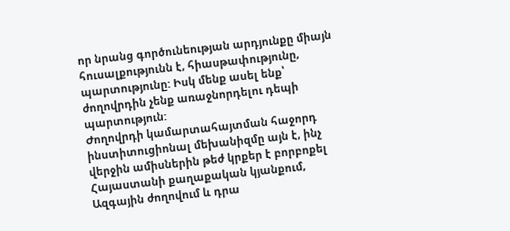որ նրանց գործունեության արդյունքը միայն հուսալքությունն է, հիասթափությունը, պարտությունը: Իսկ մենք ասել ենք՝ ժողովրդին չենք առաջնորդելու դեպի պարտություն:
Ժողովրդի կամարտահայտման հաջորդ ինստիտուցիոնալ մեխանիզմը այն է, ինչ վերջին ամիսներին թեժ կրքեր է բորբոքել Հայաստանի քաղաքական կյանքում, Ազգային ժողովում և դրա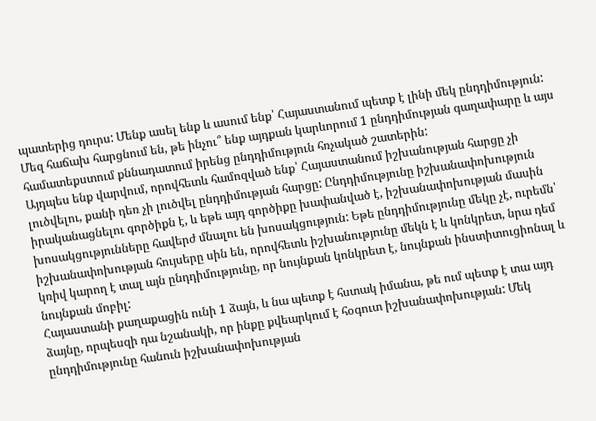պատերից դուրս: Մենք ասել ենք և ասում ենք՝ Հայաստանում պետք է լինի մեկ ընդդիմություն: Մեզ հաճախ հարցնում են, թե ինչու՞ ենք այդքան կարևորում 1 ընդդիմության գաղափարը և այս համատեքստում քննադատում իրենց ընդդիմություն հռչակած շատերին:
Այդպես ենք վարվում, որովհետև համոզված ենք՝ Հայաստանում իշխանության հարցը չի լուծվելու, քանի դեռ չի լուծվել ընդդիմության հարցը: Ընդդիմությունը իշխանափոխություն իրականացնելու գործիքն է, և եթե այդ գործիքը խափանված է, իշխանափոխության մասին խոսակցությունները հավերժ մնալու են խոսակցություն: Եթե ընդդիմությունը մեկը չէ, ուրեմն՝ իշխանափոխության հույսերը սին են, որովհետև իշխանությունը մեկն է և կոնկրետ, նրա դեմ կռիվ կարող է տալ այն ընդդիմությունը, որ նույնքան կոնկրետ է, նույնքան ինստիտուցիոնալ և նույնքան մոբիլ:
Հայաստանի քաղաքացին ունի 1 ձայն, և նա պետք է հստակ իմանա, թե ում պետք է տա այդ ձայնը, որպեսզի դա նշանակի, որ ինքը քվեարկում է հօգուտ իշխանափոխության: Մեկ ընդդիմությունը հանուն իշխանափոխության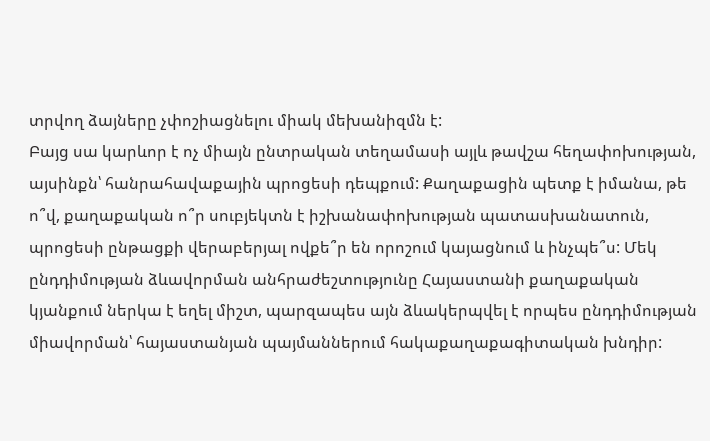տրվող ձայները չփոշիացնելու միակ մեխանիզմն է:
Բայց սա կարևոր է ոչ միայն ընտրական տեղամասի այլև թավշա հեղափոխության, այսինքն՝ հանրահավաքային պրոցեսի դեպքում: Քաղաքացին պետք է իմանա, թե ո՞վ, քաղաքական ո՞ր սուբյեկտն է իշխանափոխության պատասխանատուն, պրոցեսի ընթացքի վերաբերյալ ովքե՞ր են որոշում կայացնում և ինչպե՞ս: Մեկ ընդդիմության ձևավորման անհրաժեշտությունը Հայաստանի քաղաքական կյանքում ներկա է եղել միշտ, պարզապես այն ձևակերպվել է որպես ընդդիմության միավորման՝ հայաստանյան պայմաններում հակաքաղաքագիտական խնդիր: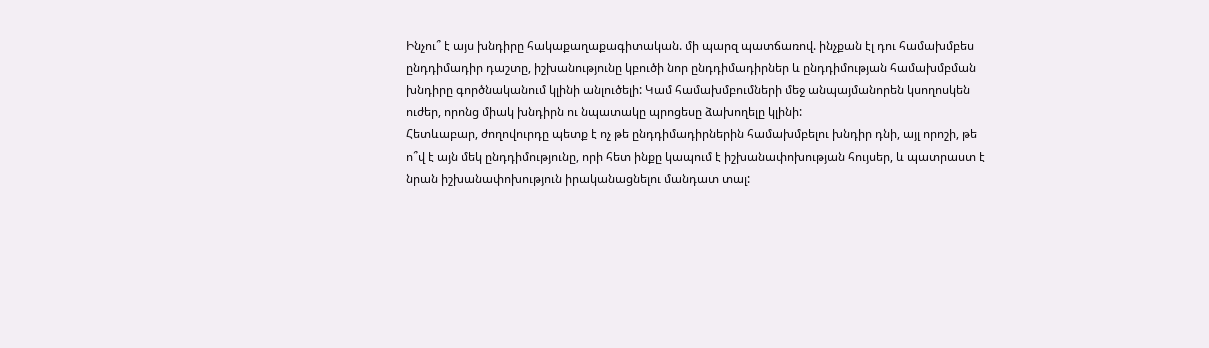Ինչու՞ է այս խնդիրը հակաքաղաքագիտական. մի պարզ պատճառով. ինչքան էլ դու համախմբես ընդդիմադիր դաշտը, իշխանությունը կբուծի նոր ընդդիմադիրներ և ընդդիմության համախմբման խնդիրը գործնականում կլինի անլուծելի: Կամ համախմբումների մեջ անպայմանորեն կսողոսկեն ուժեր, որոնց միակ խնդիրն ու նպատակը պրոցեսը ձախողելը կլինի:
Հետևաբար, ժողովուրդը պետք է ոչ թե ընդդիմադիրներին համախմբելու խնդիր դնի, այլ որոշի, թե ո՞վ է այն մեկ ընդդիմությունը, որի հետ ինքը կապում է իշխանափոխության հույսեր, և պատրաստ է նրան իշխանափոխություն իրականացնելու մանդատ տալ: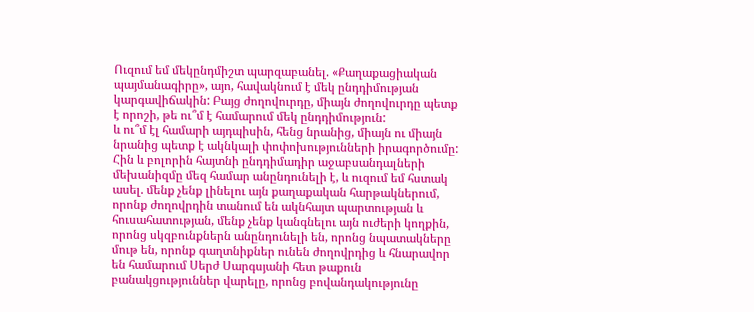Ուզում եմ մեկընդմիշտ պարզաբանել. «Քաղաքացիական պայմանագիրը», այո, հավակնում է մեկ ընդդիմության կարգավիճակին: Բայց ժողովուրդը, միայն ժողովուրդը պետք է որոշի, թե ու՞մ է համարում մեկ ընդդիմություն:
և ու՞մ էլ համարի այդպիսին, հենց նրանից, միայն ու միայն նրանից պետք է ակնկալի փոփոխությունների իրագործումը: Հին և բոլորին հայտնի ընդդիմադիր աջաբսանդալների մեխանիզմը մեզ համար անընդունելի է, և ուզում եմ հստակ ասել. մենք չենք լինելու այն քաղաքական հարթակներում, որոնք ժողովրդին տանում են ակնհայտ պարտության և հուսահատության, մենք չենք կանգնելու այն ուժերի կողքին, որոնց սկզբունքներն անընդունելի են, որոնց նպատակները մութ են, որոնք գաղտնիքներ ունեն ժողովրդից և հնարավոր են համարում Սերժ Սարգսյանի հետ թաքուն բանակցություններ վարելը, որոնց բովանդակությունը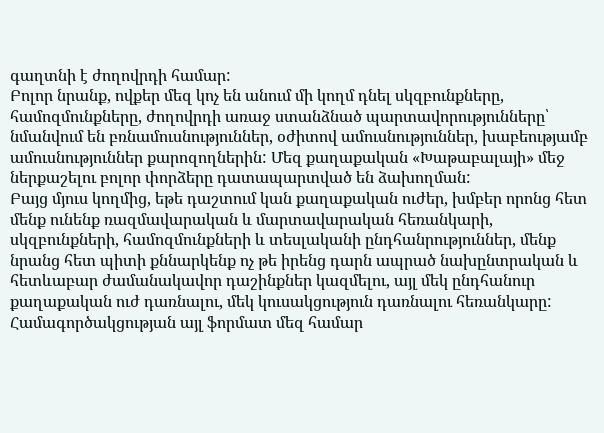գաղտնի է ժողովրդի համար:
Բոլոր նրանք, ովքեր մեզ կոչ են անում մի կողմ դնել սկզբունքները, համոզմունքները, ժողովրդի առաջ ստանձնած պարտավորությունները՝ նմանվում են բռնամուսնություններ, օժիտով ամուսնություններ, խաբեությամբ ամուսնություններ քարոզողներին: Մեզ քաղաքական «Խաթաբալայի» մեջ ներքաշելու բոլոր փորձերը դատապարտված են ձախողման:
Բայց մյուս կողմից, եթե դաշտում կան քաղաքական ուժեր, խմբեր որոնց հետ մենք ունենք ռազմավարական և մարտավարական հեռանկարի, սկզբունքների, համոզմունքների և տեսլականի ընդհանրություններ, մենք նրանց հետ պիտի քննարկենք ոչ թե իրենց դարն ապրած նախընտրական և հետևաբար ժամանակավոր դաշինքներ կազմելու, այլ մեկ ընդհանուր քաղաքական ուժ դառնալու, մեկ կուսակցություն դառնալու հեռանկարը: Համագործակցության այլ ֆորմատ մեզ համար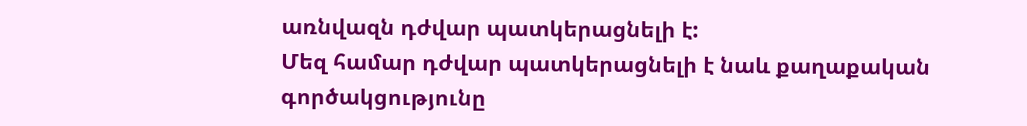առնվազն դժվար պատկերացնելի է:
Մեզ համար դժվար պատկերացնելի է նաև քաղաքական գործակցությունը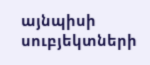այնպիսի սուբյեկտների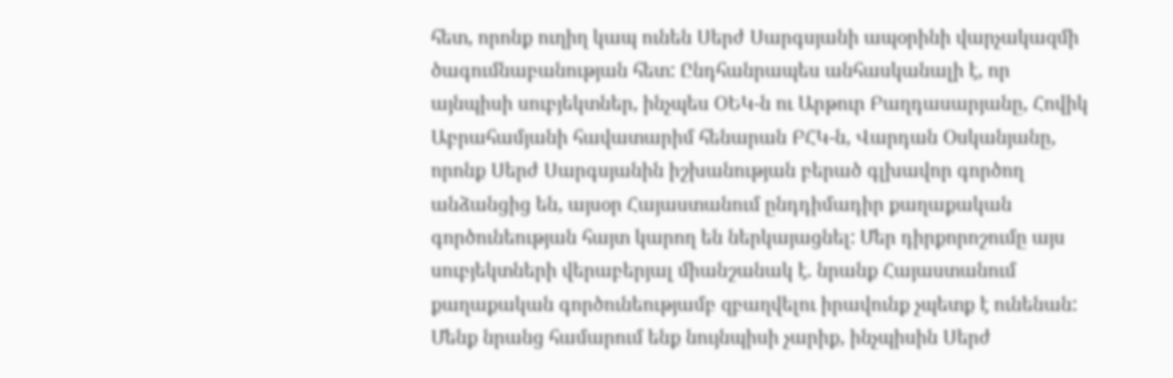հետ, որոնք ուղիղ կապ ունեն Սերժ Սարգսյանի ապօրինի վարչակազմի ծագումնաբանության հետ: Ընդհանրապես անհասկանալի է, որ այնպիսի սուբյեկտներ, ինչպես ՕԵԿ-ն ու Արթուր Բաղդասարյանը, Հովիկ Աբրահամյանի հավատարիմ հենարան ԲՀԿ-ն, Վարդան Օսկանյանը, որոնք Սերժ Սարգսյանին իշխանության բերած գլխավոր գործող անձանցից են, այսօր Հայաստանում ընդդիմադիր քաղաքական գործունեության հայտ կարող են ներկայացնել: Մեր դիրքորոշումը այս սուբյեկտների վերաբերյալ միանշանակ է. նրանք Հայաստանում քաղաքական գործունեությամբ զբաղվելու իրավունք չպետք է ունենան:
Մենք նրանց համարում ենք նույնպիսի չարիք, ինչպիսին Սերժ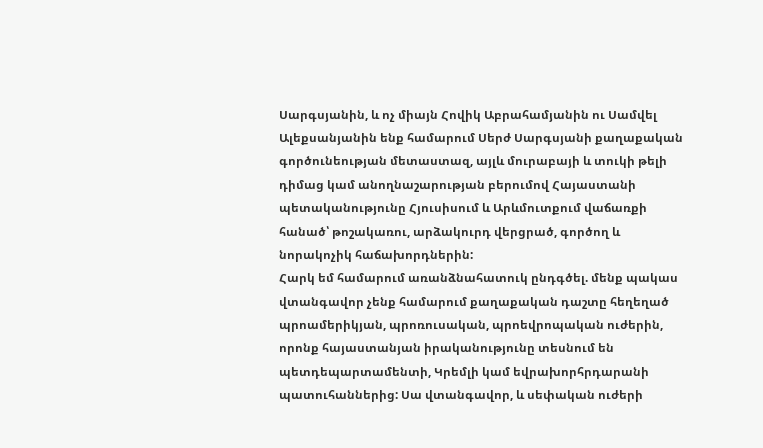Սարգսյանին, և ոչ միայն Հովիկ Աբրահամյանին ու Սամվել Ալեքսանյանին ենք համարում Սերժ Սարգսյանի քաղաքական գործունեության մետաստազ, այլև մուրաբայի և տուկի թելի դիմաց կամ անողնաշարության բերումով Հայաստանի պետականությունը Հյուսիսում և Արևմուտքում վաճառքի հանած՝ թոշակառու, արձակուրդ վերցրած, գործող և նորակոչիկ հաճախորդներին:
Հարկ եմ համարում առանձնահատուկ ընդգծել. մենք պակաս վտանգավոր չենք համարում քաղաքական դաշտը հեղեղած պրոամերիկյան, պրոռուսական, պրոեվրոպական ուժերին, որոնք հայաստանյան իրականությունը տեսնում են պետդեպարտամենտի, Կրեմլի կամ եվրախորհրդարանի պատուհաններից: Սա վտանգավոր, և սեփական ուժերի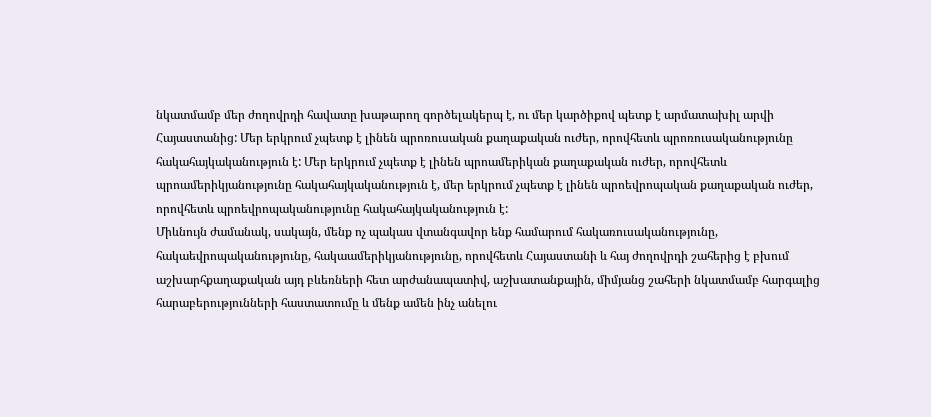նկատմամբ մեր ժողովրդի հավատը խաթարող գործելակերպ է, ու մեր կարծիքով պետք է արմատախիլ արվի Հայաստանից: Մեր երկրում չպետք է լինեն պրոռուսական քաղաքական ուժեր, որովհետև պրոռուսականությունը հակահայկականություն է: Մեր երկրում չպետք է լինեն պրոամերիկան քաղաքական ուժեր, որովհետև պրոամերիկյանությունը հակահայկականություն է, մեր երկրում չպետք է լինեն պրոեվրոպական քաղաքական ուժեր, որովհետև պրոեվրոպականությունը հակահայկականություն է:
Միևնույն ժամանակ, սակայն, մենք ոչ պակաս վտանգավոր ենք համարում հակառուսականությունը, հակաեվրոպականությունը, հակաամերիկյանությունը, որովհետև Հայաստանի և հայ ժողովրդի շահերից է բխում աշխարհքաղաքական այդ բևեռների հետ արժանապատիվ, աշխատանքային, միմյանց շահերի նկատմամբ հարգալից հարաբերությունների հաստատումը և մենք ամեն ինչ անելու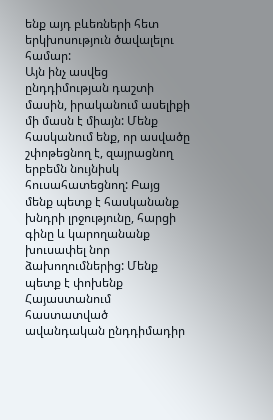ենք այդ բևեռների հետ երկխոսություն ծավալելու համար:
Այն ինչ ասվեց ընդդիմության դաշտի մասին, իրականում ասելիքի մի մասն է միայն: Մենք հասկանում ենք, որ ասվածը շփոթեցնող է, զայրացնող երբեմն նույնիսկ հուսահատեցնող: Բայց մենք պետք է հասկանանք խնդրի լրջությունը, հարցի գինը և կարողանանք խուսափել նոր ձախողումներից: Մենք պետք է փոխենք Հայաստանում հաստատված ավանդական ընդդիմադիր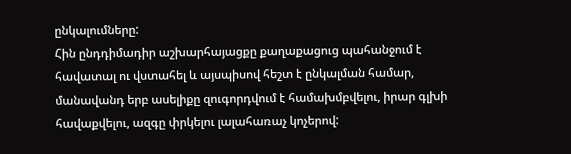ընկալումները:
Հին ընդդիմադիր աշխարհայացքը քաղաքացուց պահանջում է հավատալ ու վստահել և այսպիսով հեշտ է ընկալման համար, մանավանդ երբ ասելիքը զուգորդվում է համախմբվելու, իրար գլխի հավաքվելու, ազգը փրկելու լալահառաչ կոչերով: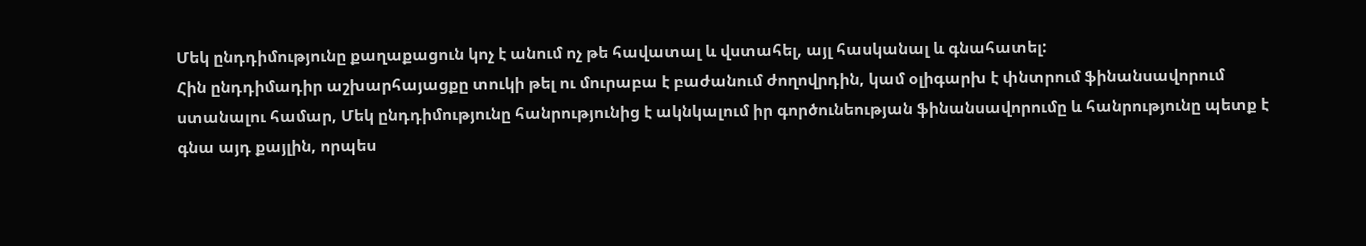Մեկ ընդդիմությունը քաղաքացուն կոչ է անում ոչ թե հավատալ և վստահել, այլ հասկանալ և գնահատել:
Հին ընդդիմադիր աշխարհայացքը տուկի թել ու մուրաբա է բաժանում ժողովրդին, կամ օլիգարխ է փնտրում ֆինանսավորում ստանալու համար, Մեկ ընդդիմությունը հանրությունից է ակնկալում իր գործունեության ֆինանսավորումը և հանրությունը պետք է գնա այդ քայլին, որպես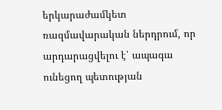երկարաժամկետ ռազմավարական ներդրում, որ արդարացվելու է՝ ապագա ունեցող պետության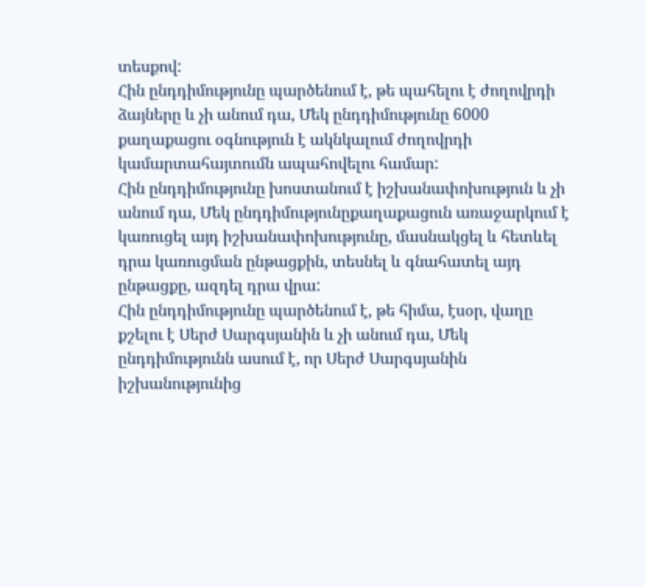տեսքով:
Հին ընդդիմությունը պարծենում է, թե պահելու է ժողովրդի ձայները և չի անում դա, Մեկ ընդդիմությունը 6000 քաղաքացու օգնություն է ակնկալում ժողովրդի կամարտահայտումն ապահովելու համար:
Հին ընդդիմությունը խոստանում է իշխանափոխություն և չի անում դա, Մեկ ընդդիմությունըքաղաքացուն առաջարկում է կառուցել այդ իշխանափոխությունը, մասնակցել և հետևել դրա կառուցման ընթացքին, տեսնել և գնահատել այդ ընթացքը, ազդել դրա վրա:
Հին ընդդիմությունը պարծենում է, թե հիմա, էսօր, վաղը քշելու է Սերժ Սարգսյանին և չի անում դա, Մեկ ընդդիմությունն ասում է, որ Սերժ Սարգսյանին իշխանությունից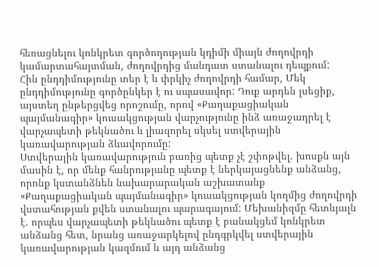հեռացնելու կոնկրետ գործողության կդիմի միայն ժողովրդի կամարտահայտման, ժողովրդից մանդատ ստանալու դեպքում:
Հին ընդդիմությունը տեր է և փրկիչ ժողովրդի համար, Մեկ ընդդիմությունը գործընկեր է ու սպասավոր: Դուք արդեն լսեցիք, այստեղ ընթերցվեց որոշումը, որով «Քաղաքացիական պայմանագիր» կուսակցության վարչությունը ինձ առաջադրել է վարչապետի թեկնածու և լիազորել սկսել ստվերային կառավարության ձևավորումը:
Ստվերային կառավարություն բառից պետք չէ շփոթվել. խոսքն այն մասին է, որ մենք հանրությանը պետք է ներկայացնենք անձանց, որոնք կստանձնեն նախարարական աշխատանք «Քաղաքացիական պայմանագիր» կուսակցության կողմից ժողովրդի վստահության քվեն ստանալու պարագայում: Մեխանիզմը հետևյալն է. որպես վարչապետի թեկնածու պետք է բանակցեմ կոնկրետ անձանց հետ, նրանց առաջարկելով ընդգրկվել ստվերային կառավարության կազմում և այդ անձանց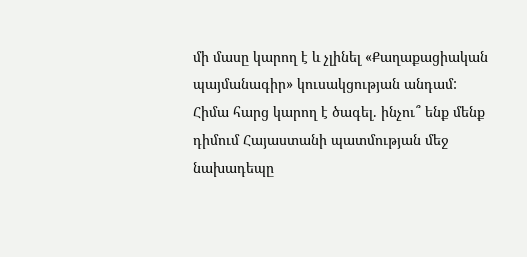մի մասը կարող է և չլինել «Քաղաքացիական պայմանագիր» կուսակցության անդամ:
Հիմա հարց կարող է ծագել. ինչու՞ ենք մենք դիմում Հայաստանի պատմության մեջ նախադեպը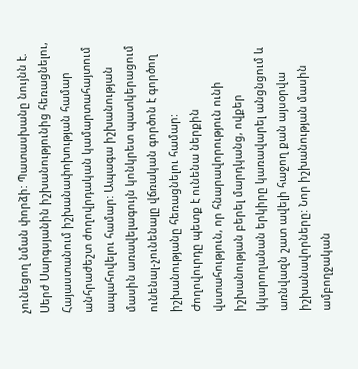չունեցող նման փորձի: Պատասխանը նույնն է. Սերժ Սարգսյանին իշխանությունից հեռացնելու, Հայաստանում իշխանափոխության համար անհրաժեշտ ժողովրդական կամարտահայտում ապահովելու համար: Ապագա իշխանության մասին առավելագույն կոնկրետ պատկերացում ունենալ-չունենալը վճռական գործոն է գործող իշխանությանը հեռացնելու համար:
Ժողովուրդը պետք է ունենա ներքին վստահություն, որ հնարավորություն ունի իշխանության բերել մարդկանց, ովքեր կկարողանան երկիրը կառավարել անցնցում և առնվազն շատ ավելի հաջող քան այսօրվա իշխանավորները: Նոր իշխանության մասին ամբողջական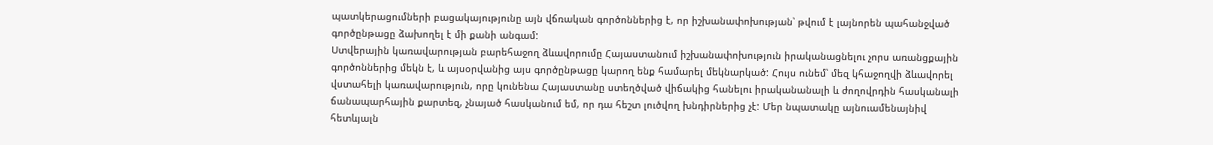պատկերացումների բացակայությունը այն վճռական գործոններից է, որ իշխանափոխության՝ թվում է լայնորեն պահանջված գործընթացը ձախողել է մի քանի անգամ:
Ստվերային կառավարության բարեհաջող ձևավորումը Հայաստանում իշխանափոխություն իրականացնելու չորս առանցքային գործոններից մեկն է, և այսօրվանից այս գործընթացը կարող ենք համարել մեկնարկած: Հույս ունեմ՝ մեզ կհաջողվի ձևավորել վստահելի կառավարություն, որը կունենա Հայաստանը ստեղծված վիճակից հանելու իրականանալի և ժողովրդին հասկանալի ճանապարհային քարտեզ, չնայած հասկանում եմ, որ դա հեշտ լուծվող խնդիրներից չէ: Մեր նպատակը այնուամենայնիվ հետևյալն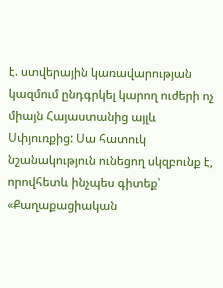է. ստվերային կառավարության կազմում ընդգրկել կարող ուժերի ոչ միայն Հայաստանից այլև Սփյուռքից: Սա հատուկ նշանակություն ունեցող սկզբունք է, որովհետև ինչպես գիտեք՝ «Քաղաքացիական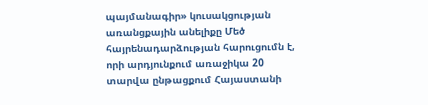պայմանագիր» կուսակցության առանցքային անելիքը Մեծ հայրենադարձության հարուցումն է, որի արդյունքում առաջիկա 20 տարվա ընթացքում Հայաստանի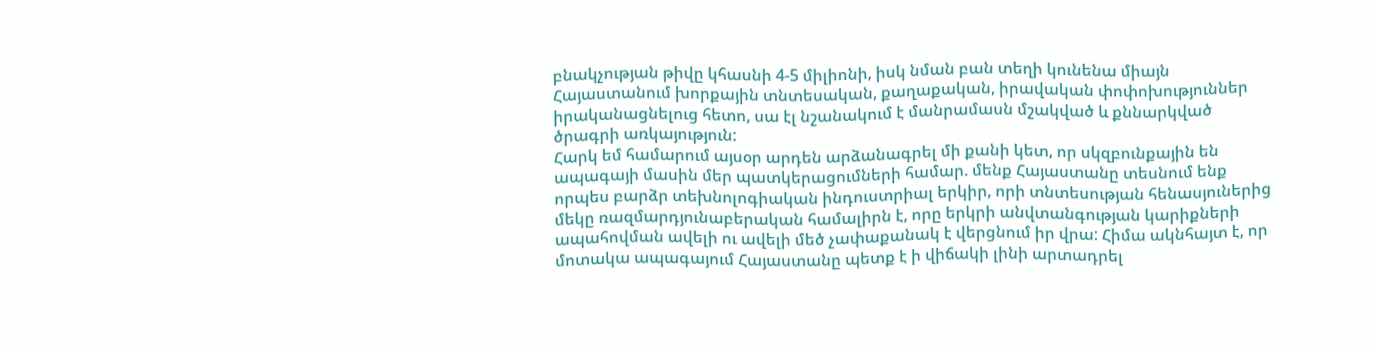բնակչության թիվը կհասնի 4-5 միլիոնի, իսկ նման բան տեղի կունենա միայն Հայաստանում խորքային տնտեսական, քաղաքական, իրավական փոփոխություններ իրականացնելուց հետո, սա էլ նշանակում է մանրամասն մշակված և քննարկված ծրագրի առկայություն:
Հարկ եմ համարում այսօր արդեն արձանագրել մի քանի կետ, որ սկզբունքային են ապագայի մասին մեր պատկերացումների համար. մենք Հայաստանը տեսնում ենք որպես բարձր տեխնոլոգիական ինդուստրիալ երկիր, որի տնտեսության հենասյուներից մեկը ռազմարդյունաբերական համալիրն է, որը երկրի անվտանգության կարիքների ապահովման ավելի ու ավելի մեծ չափաքանակ է վերցնում իր վրա: Հիմա ակնհայտ է, որ մոտակա ապագայում Հայաստանը պետք է ի վիճակի լինի արտադրել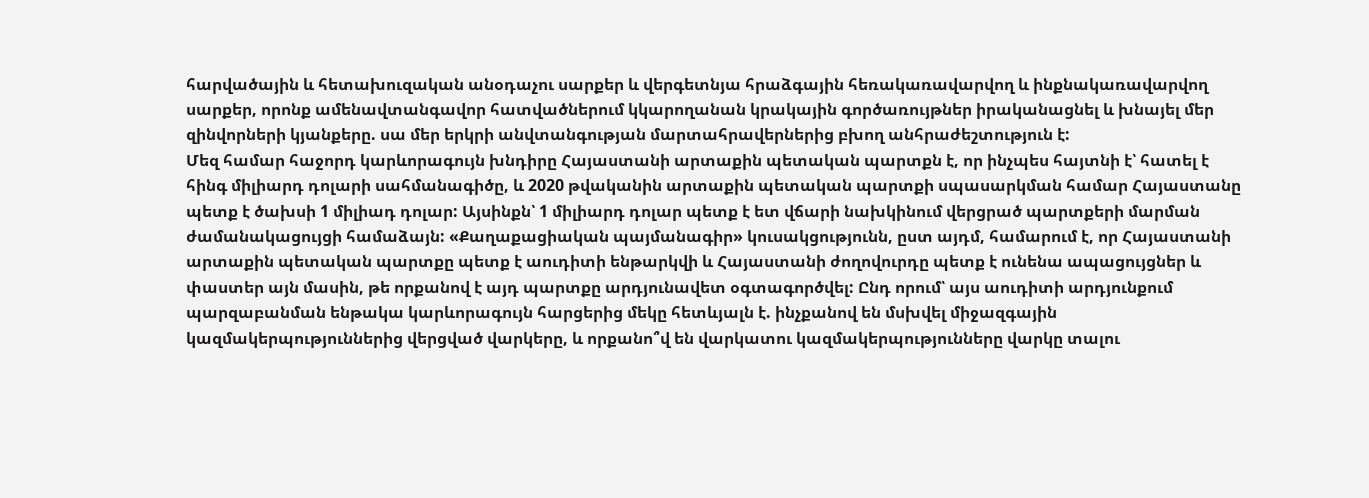հարվածային և հետախուզական անօդաչու սարքեր և վերգետնյա հրաձգային հեռակառավարվող և ինքնակառավարվող սարքեր, որոնք ամենավտանգավոր հատվածներում կկարողանան կրակային գործառույթներ իրականացնել և խնայել մեր զինվորների կյանքերը. սա մեր երկրի անվտանգության մարտահրավերներից բխող անհրաժեշտություն է:
Մեզ համար հաջորդ կարևորագույն խնդիրը Հայաստանի արտաքին պետական պարտքն է, որ ինչպես հայտնի է՝ հատել է հինգ միլիարդ դոլարի սահմանագիծը, և 2020 թվականին արտաքին պետական պարտքի սպասարկման համար Հայաստանը պետք է ծախսի 1 միլիադ դոլար: Այսինքն՝ 1 միլիարդ դոլար պետք է ետ վճարի նախկինում վերցրած պարտքերի մարման ժամանակացույցի համաձայն: «Քաղաքացիական պայմանագիր» կուսակցությունն, ըստ այդմ, համարում է, որ Հայաստանի արտաքին պետական պարտքը պետք է աուդիտի ենթարկվի և Հայաստանի ժողովուրդը պետք է ունենա ապացույցներ և փաստեր այն մասին, թե որքանով է այդ պարտքը արդյունավետ օգտագործվել: Ընդ որում՝ այս աուդիտի արդյունքում պարզաբանման ենթակա կարևորագույն հարցերից մեկը հետևյալն է. ինչքանով են մսխվել միջազգային կազմակերպություններից վերցված վարկերը, և որքանո՞վ են վարկատու կազմակերպությունները վարկը տալու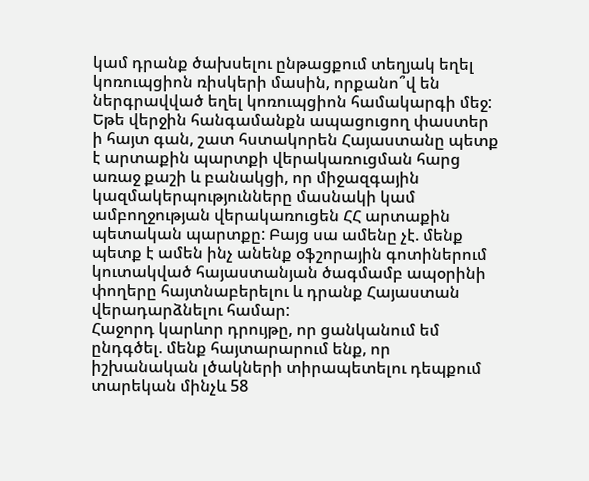կամ դրանք ծախսելու ընթացքում տեղյակ եղել կոռուպցիոն ռիսկերի մասին, որքանո՞վ են ներգրավված եղել կոռուպցիոն համակարգի մեջ: Եթե վերջին հանգամանքն ապացուցող փաստեր ի հայտ գան, շատ հստակորեն Հայաստանը պետք է արտաքին պարտքի վերակառուցման հարց առաջ քաշի և բանակցի, որ միջազգային կազմակերպությունները մասնակի կամ ամբողջության վերակառուցեն ՀՀ արտաքին պետական պարտքը: Բայց սա ամենը չէ. մենք պետք է ամեն ինչ անենք օֆշորային գոտիներում կուտակված հայաստանյան ծագմամբ ապօրինի փողերը հայտնաբերելու և դրանք Հայաստան վերադարձնելու համար:
Հաջորդ կարևոր դրույթը, որ ցանկանում եմ ընդգծել. մենք հայտարարում ենք, որ իշխանական լծակների տիրապետելու դեպքում տարեկան մինչև 58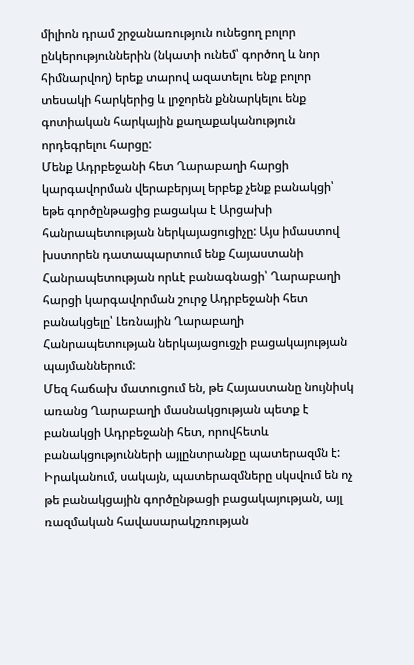միլիոն դրամ շրջանառություն ունեցող բոլոր ընկերություններին (նկատի ունեմ՝ գործող և նոր հիմնարվող) երեք տարով ազատելու ենք բոլոր տեսակի հարկերից և լրջորեն քննարկելու ենք գոտիական հարկային քաղաքականություն որդեգրելու հարցը:
Մենք Ադրբեջանի հետ Ղարաբաղի հարցի կարգավորման վերաբերյալ երբեք չենք բանակցի՝ եթե գործընթացից բացակա է Արցախի հանրապետության ներկայացուցիչը: Այս իմաստով խստորեն դատապարտում ենք Հայաստանի Հանրապետության որևէ բանագնացի՝ Ղարաբաղի հարցի կարգավորման շուրջ Ադրբեջանի հետ բանակցելը՝ Լեռնային Ղարաբաղի Հանրապետության ներկայացուցչի բացակայության պայմաններում:
Մեզ հաճախ մատուցում են, թե Հայաստանը նույնիսկ առանց Ղարաբաղի մասնակցության պետք է բանակցի Ադրբեջանի հետ, որովհետև բանակցությունների այլընտրանքը պատերազմն է: Իրականում, սակայն, պատերազմները սկսվում են ոչ թե բանակցային գործընթացի բացակայության, այլ ռազմական հավասարակշռության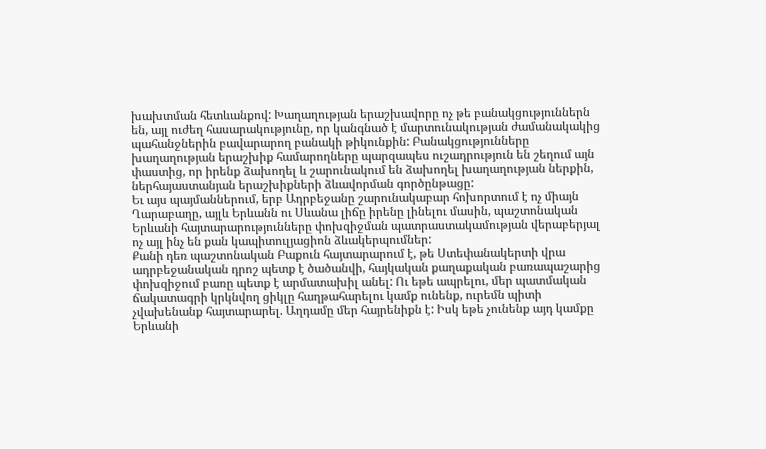խախտման հետևանքով: Խաղաղության երաշխավորը ոչ թե բանակցություններն են, այլ ուժեղ հասարակությունը, որ կանգնած է մարտունակության ժամանակակից պահանջներին բավարարող բանակի թիկունքին: Բանակցությունները խաղաղության երաշխիք համարողները պարզապես ուշադրություն են շեղում այն փաստից, որ իրենք ձախողել և շարունակում են ձախողել խաղաղության ներքին, ներհայաստանյան երաշխիքների ձևավորման գործընթացը:
Եւ այս պայմաններում, երբ Ադրբեջանը շարունակաբար հոխորտում է ոչ միայն Ղարաբաղը, այլև Երևանն ու Սևանա լիճը իրենը լինելու մասին, պաշտոնական Երևանի հայտարարությունները փոխզիջման պատրաստակամության վերաբերյալ ոչ այլ ինչ են քան կապիտուլյացիոն ձևակերպումներ:
Քանի դեռ պաշտոնական Բաքուն հայտարարում է, թե Ստեփանակերտի վրա ադրբեջանական դրոշ պետք է ծածանվի, հայկական քաղաքական բառապաշարից փոխզիջում բառը պետք է արմատախիլ անել: Ու եթե ապրելու, մեր պատմական ճակատագրի կրկնվող ցիկլը հաղթահարելու կամք ունենք, ուրեմն պիտի չվախենանք հայտարարել. Աղդամը մեր հայրենիքն է: Իսկ եթե չունենք այդ կամքը Երևանի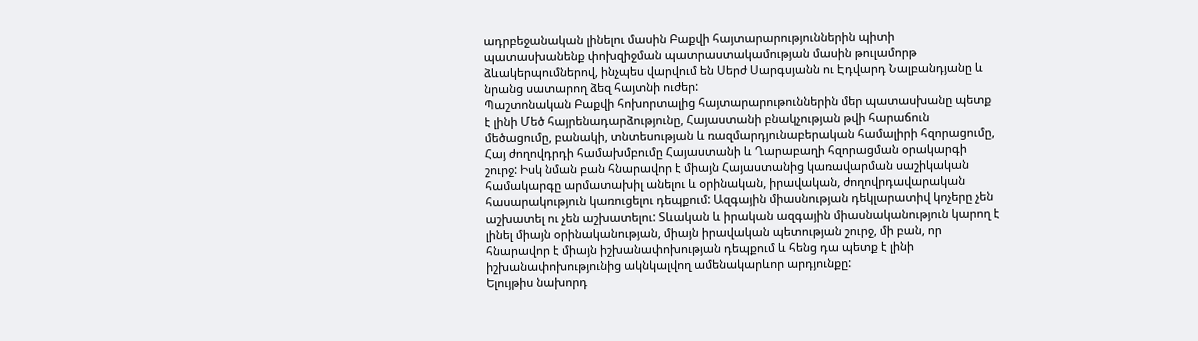ադրբեջանական լինելու մասին Բաքվի հայտարարություններին պիտի պատասխանենք փոխզիջման պատրաստակամության մասին թուլամորթ ձևակերպումներով, ինչպես վարվում են Սերժ Սարգսյանն ու Էդվարդ Նալբանդյանը և նրանց սատարող ձեզ հայտնի ուժեր:
Պաշտոնական Բաքվի հոխորտալից հայտարարութուններին մեր պատասխանը պետք է լինի Մեծ հայրենադարձությունը, Հայաստանի բնակչության թվի հարաճուն մեծացումը, բանակի, տնտեսության և ռազմարդյունաբերական համալիրի հզորացումը, Հայ ժողովդրդի համախմբումը Հայաստանի և Ղարաբաղի հզորացման օրակարգի շուրջ: Իսկ նման բան հնարավոր է միայն Հայաստանից կառավարման սաշիկական համակարգը արմատախիլ անելու և օրինական, իրավական, ժողովրդավարական հասարակություն կառուցելու դեպքում: Ազգային միասնության դեկլարատիվ կոչերը չեն աշխատել ու չեն աշխատելու: Տևական և իրական ազգային միասնականություն կարող է լինել միայն օրինականության, միայն իրավական պետության շուրջ, մի բան, որ հնարավոր է միայն իշխանափոխության դեպքում և հենց դա պետք է լինի իշխանափոխությունից ակնկալվող ամենակարևոր արդյունքը:
Ելույթիս նախորդ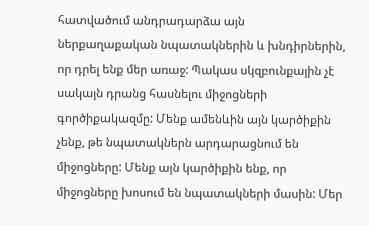հատվածում անդրադարձա այն ներքաղաքական նպատակներին և խնդիրներին, որ դրել ենք մեր առաջ: Պակաս սկզբունքային չէ սակայն դրանց հասնելու միջոցների գործիքակազմը: Մենք ամենևին այն կարծիքին չենք, թե նպատակներն արդարացնում են միջոցները: Մենք այն կարծիքին ենք, որ միջոցները խոսում են նպատակների մասին: Մեր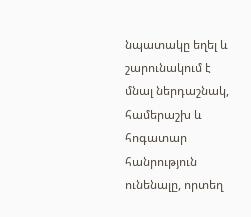նպատակը եղել և շարունակում է մնալ ներդաշնակ, համերաշխ և հոգատար հանրություն ունենալը, որտեղ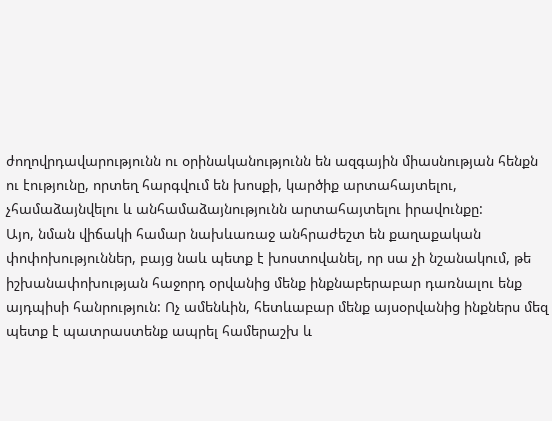ժողովրդավարությունն ու օրինականությունն են ազգային միասնության հենքն ու էությունը, որտեղ հարգվում են խոսքի, կարծիք արտահայտելու, չհամաձայնվելու և անհամաձայնությունն արտահայտելու իրավունքը:
Այո, նման վիճակի համար նախևառաջ անհրաժեշտ են քաղաքական փոփոխություններ, բայց նաև պետք է խոստովանել, որ սա չի նշանակում, թե իշխանափոխության հաջորդ օրվանից մենք ինքնաբերաբար դառնալու ենք այդպիսի հանրություն: Ոչ ամենևին, հետևաբար մենք այսօրվանից ինքներս մեզ պետք է պատրաստենք ապրել համերաշխ և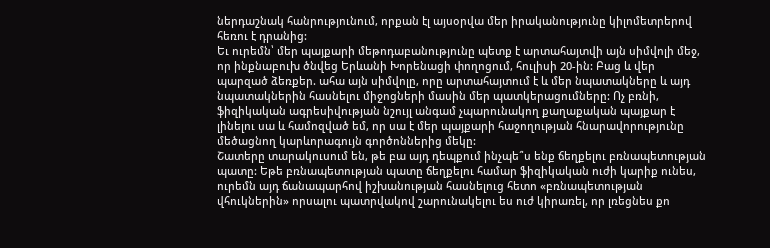ներդաշնակ հանրությունում, որքան էլ այսօրվա մեր իրականությունը կիլոմետրերով հեռու է դրանից:
Եւ ուրեմն՝ մեր պայքարի մեթոդաբանությունը պետք է արտահայտվի այն սիմվոլի մեջ, որ ինքնաբուխ ծնվեց Երևանի Խորենացի փողոցում, հուլիսի 20-ին: Բաց և վեր պարզած ձեռքեր. ահա այն սիմվոլը, որը արտահայտում է և մեր նպատակները և այդ նպատակներին հասնելու միջոցների մասին մեր պատկերացումները: Ոչ բռնի, ֆիզիկական ագրեսիվության նշույլ անգամ չպարունակող քաղաքական պայքար է լինելու սա և համոզված եմ, որ սա է մեր պայքարի հաջողության հնարավորությունը մեծացնող կարևորագույն գործոններից մեկը:
Շատերը տարակուսում են, թե բա այդ դեպքում ինչպե՞ս ենք ճեղքելու բռնապետության պատը: Եթե բռնապետության պատը ճեղքելու համար ֆիզիկական ուժի կարիք ունես, ուրեմն այդ ճանապարհով իշխանության հասնելուց հետո «բռնապետության վհուկներին» որսալու պատրվակով շարունակելու ես ուժ կիրառել, որ լռեցնես քո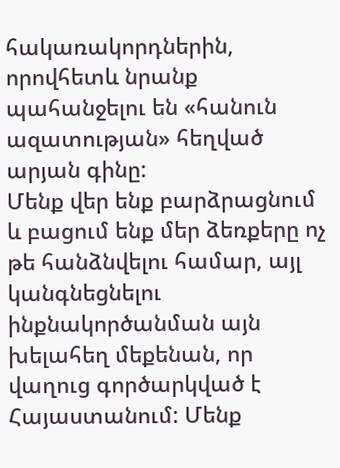հակառակորդներին, որովհետև նրանք պահանջելու են «հանուն ազատության» հեղված արյան գինը:
Մենք վեր ենք բարձրացնում և բացում ենք մեր ձեռքերը ոչ թե հանձնվելու համար, այլ կանգնեցնելու ինքնակործանման այն խելահեղ մեքենան, որ վաղուց գործարկված է Հայաստանում: Մենք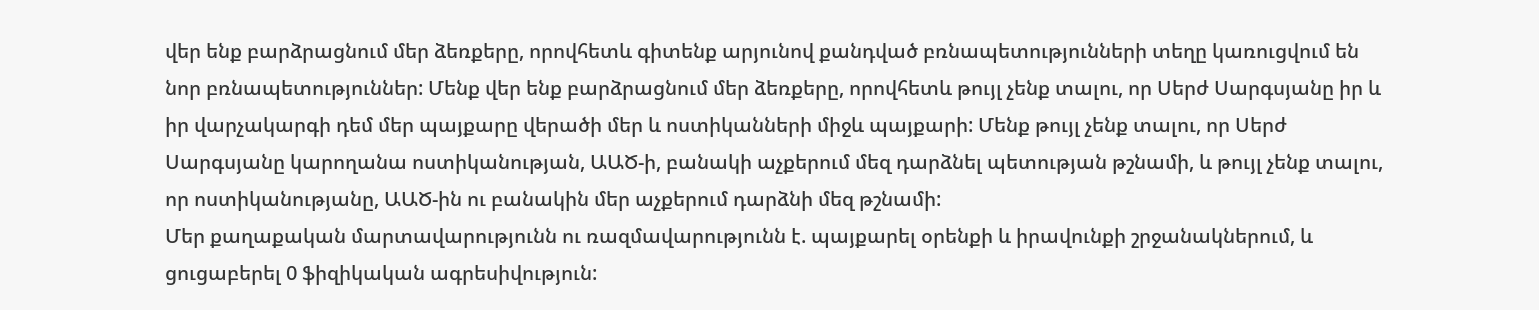վեր ենք բարձրացնում մեր ձեռքերը, որովհետև գիտենք արյունով քանդված բռնապետությունների տեղը կառուցվում են նոր բռնապետություններ: Մենք վեր ենք բարձրացնում մեր ձեռքերը, որովհետև թույլ չենք տալու, որ Սերժ Սարգսյանը իր և իր վարչակարգի դեմ մեր պայքարը վերածի մեր և ոստիկանների միջև պայքարի: Մենք թույլ չենք տալու, որ Սերժ Սարգսյանը կարողանա ոստիկանության, ԱԱԾ-ի, բանակի աչքերում մեզ դարձնել պետության թշնամի, և թույլ չենք տալու, որ ոստիկանությանը, ԱԱԾ-ին ու բանակին մեր աչքերում դարձնի մեզ թշնամի:
Մեր քաղաքական մարտավարությունն ու ռազմավարությունն է. պայքարել օրենքի և իրավունքի շրջանակներում, և ցուցաբերել 0 ֆիզիկական ագրեսիվություն: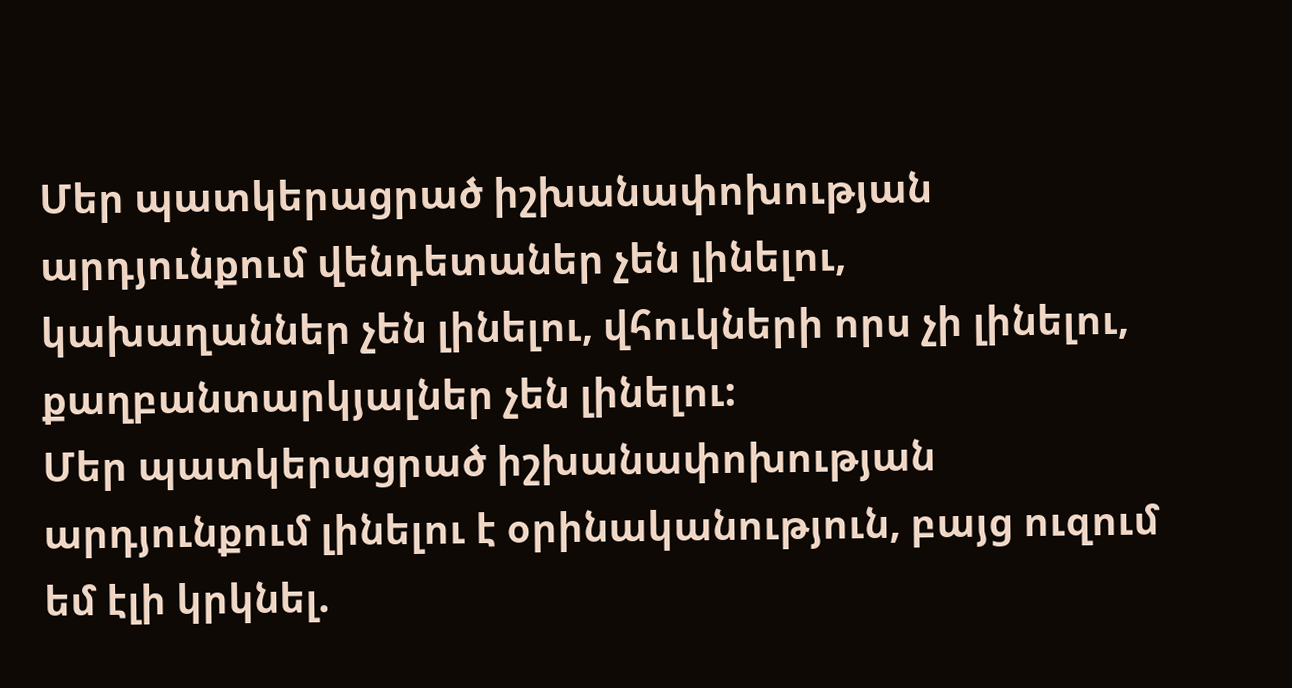Մեր պատկերացրած իշխանափոխության արդյունքում վենդետաներ չեն լինելու, կախաղաններ չեն լինելու, վհուկների որս չի լինելու, քաղբանտարկյալներ չեն լինելու:
Մեր պատկերացրած իշխանափոխության արդյունքում լինելու է օրինականություն, բայց ուզում եմ էլի կրկնել.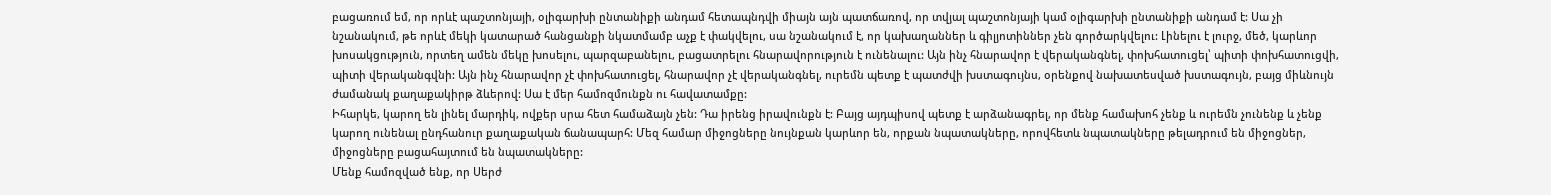բացառում եմ, որ որևէ պաշտոնյայի, օլիգարխի ընտանիքի անդամ հետապնդվի միայն այն պատճառով, որ տվյալ պաշտոնյայի կամ օլիգարխի ընտանիքի անդամ է: Սա չի նշանակում, թե որևէ մեկի կատարած հանցանքի նկատմամբ աչք է փակվելու, սա նշանակում է, որ կախաղաններ և գիլյոտիններ չեն գործարկվելու: Լինելու է լուրջ, մեծ, կարևոր խոսակցություն, որտեղ ամեն մեկը խոսելու, պարզաբանելու, բացատրելու հնարավորություն է ունենալու: Այն ինչ հնարավոր է վերականգնել, փոխհատուցել՝ պիտի փոխհատուցվի, պիտի վերականգվնի: Այն ինչ հնարավոր չէ փոխհատուցել, հնարավոր չէ վերականգնել, ուրեմն պետք է պատժվի խստագույնս, օրենքով նախատեսված խստագույն, բայց միևնույն ժամանակ քաղաքակիրթ ձևերով: Սա է մեր համոզմունքն ու հավատամքը:
Իհարկե, կարող են լինել մարդիկ, ովքեր սրա հետ համաձայն չեն: Դա իրենց իրավունքն է: Բայց այդպիսով պետք է արձանագրել, որ մենք համախոհ չենք և ուրեմն չունենք և չենք կարող ունենալ ընդհանուր քաղաքական ճանապարհ: Մեզ համար միջոցները նույնքան կարևոր են, որքան նպատակները, որովհետև նպատակները թելադրում են միջոցներ, միջոցները բացահայտում են նպատակները:
Մենք համոզված ենք, որ Սերժ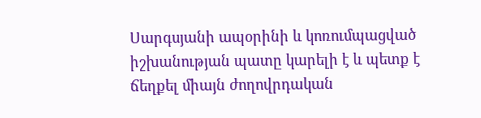Սարգսյանի ապօրինի և կոռումպացված իշխանության պատը կարելի է և պետք է ճեղքել միայն ժողովրդական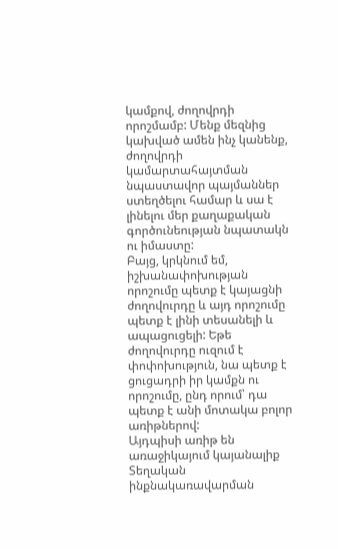կամքով, ժողովրդի որոշմամբ: Մենք մեզնից կախված ամեն ինչ կանենք, ժողովրդի կամարտահայտման նպաստավոր պայմաններ ստեղծելու համար և սա է լինելու մեր քաղաքական գործունեության նպատակն ու իմաստը:
Բայց, կրկնում եմ, իշխանափոխության որոշումը պետք է կայացնի ժողովուրդը և այդ որոշումը պետք է լինի տեսանելի և ապացուցելի: Եթե ժողովուրդը ուզում է փոփոխություն, նա պետք է ցուցադրի իր կամքն ու որոշումը, ընդ որում՝ դա պետք է անի մոտակա բոլոր առիթներով:
Այդպիսի առիթ են առաջիկայում կայանալիք Տեղական ինքնակառավարման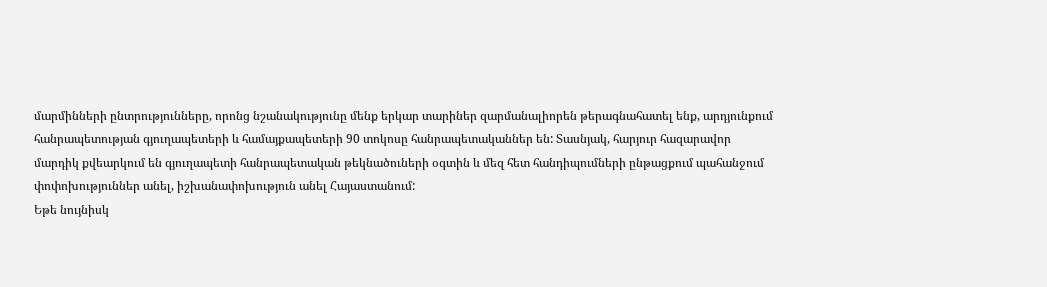մարմինների ընտրությունները, որոնց նշանակությունը մենք երկար տարիներ զարմանալիորեն թերագնահատել ենք, արդյունքում հանրապետության գյուղապետերի և համայքապետերի 90 տոկոսը հանրապետականներ են: Տասնյակ, հարյուր հազարավոր մարդիկ քվեարկում են գյուղապետի հանրապետական թեկնածուների օգտին և մեզ հետ հանդիպումների ընթացքում պահանջում փոփոխություններ անել, իշխանափոխություն անել Հայաստանում:
Եթե նույնիսկ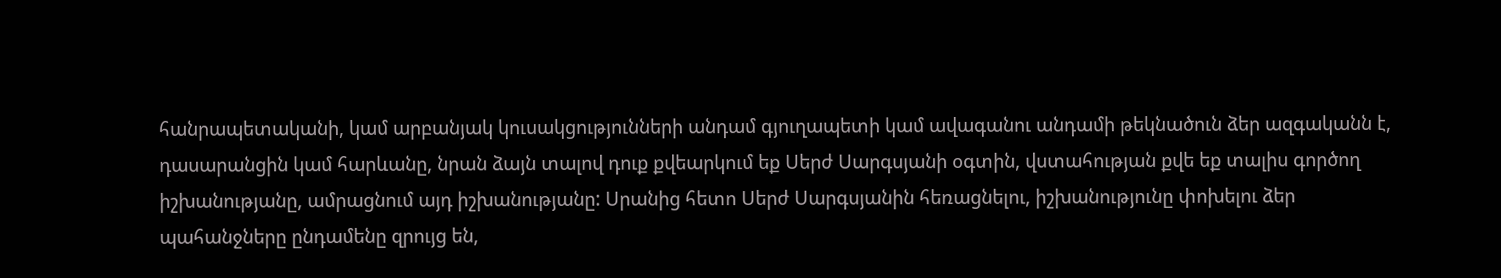հանրապետականի, կամ արբանյակ կուսակցությունների անդամ գյուղապետի կամ ավագանու անդամի թեկնածուն ձեր ազգականն է, դասարանցին կամ հարևանը, նրան ձայն տալով դուք քվեարկում եք Սերժ Սարգսյանի օգտին, վստահության քվե եք տալիս գործող իշխանությանը, ամրացնում այդ իշխանությանը: Սրանից հետո Սերժ Սարգսյանին հեռացնելու, իշխանությունը փոխելու ձեր պահանջները ընդամենը զրույց են,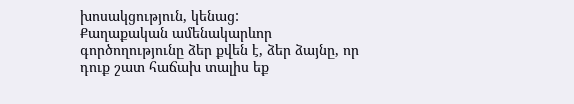խոսակցություն, կենաց:
Քաղաքական ամենակարևոր գործողությունը ձեր քվեն է, ձեր ձայնը, որ դուք շատ հաճախ տալիս եք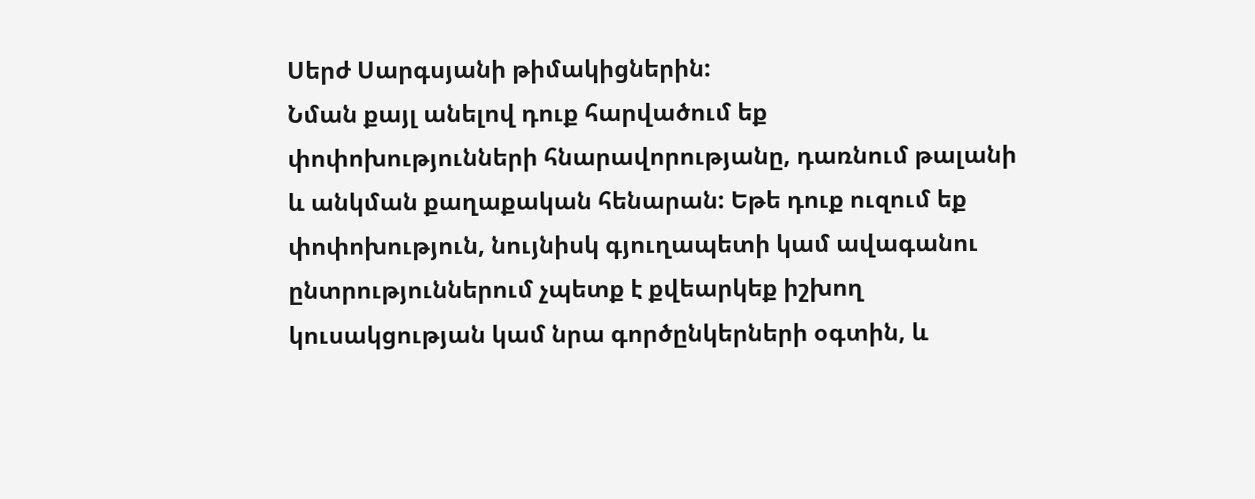Սերժ Սարգսյանի թիմակիցներին:
Նման քայլ անելով դուք հարվածում եք փոփոխությունների հնարավորությանը, դառնում թալանի և անկման քաղաքական հենարան: Եթե դուք ուզում եք փոփոխություն, նույնիսկ գյուղապետի կամ ավագանու ընտրություններում չպետք է քվեարկեք իշխող կուսակցության կամ նրա գործընկերների օգտին, և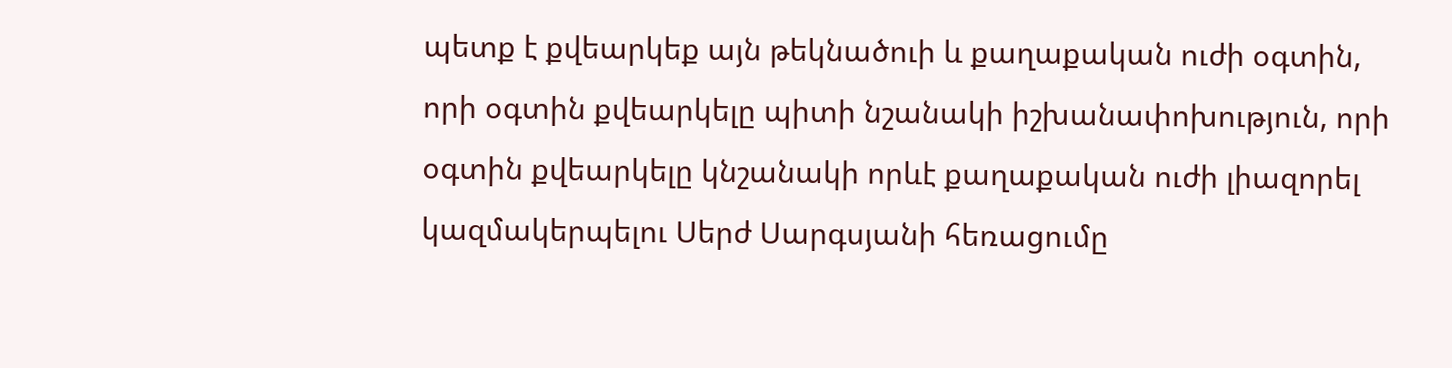պետք է քվեարկեք այն թեկնածուի և քաղաքական ուժի օգտին, որի օգտին քվեարկելը պիտի նշանակի իշխանափոխություն, որի օգտին քվեարկելը կնշանակի որևէ քաղաքական ուժի լիազորել կազմակերպելու Սերժ Սարգսյանի հեռացումը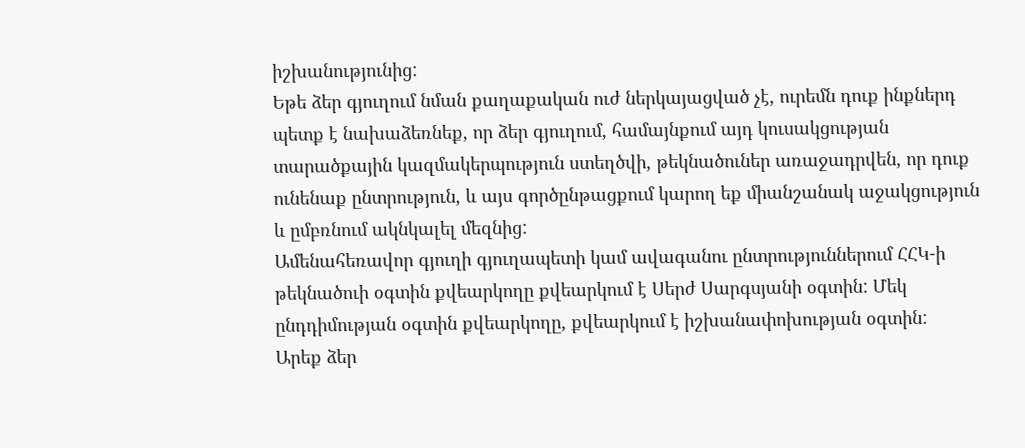իշխանությունից:
Եթե ձեր գյուղում նման քաղաքական ուժ ներկայացված չէ, ուրեմն դուք ինքներդ պետք է նախաձեռնեք, որ ձեր գյուղում, համայնքում այդ կուսակցության տարածքային կազմակերպություն ստեղծվի, թեկնածուներ առաջադրվեն, որ դուք ունենաք ընտրություն, և այս գործընթացքում կարող եք միանշանակ աջակցություն և ըմբռնում ակնկալել մեզնից:
Ամենահեռավոր գյուղի գյուղապետի կամ ավագանու ընտրություններում ՀՀԿ-ի թեկնածուի օգտին քվեարկողը քվեարկում է Սերժ Սարգսյանի օգտին: Մեկ ընդդիմության օգտին քվեարկողը, քվեարկում է իշխանափոխության օգտին:
Արեք ձեր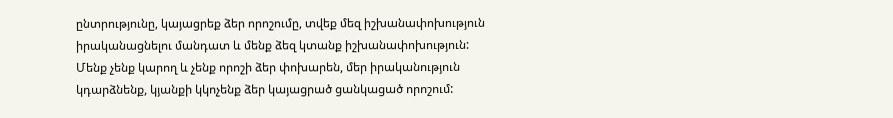ընտրությունը, կայացրեք ձեր որոշումը, տվեք մեզ իշխանափոխություն իրականացնելու մանդատ և մենք ձեզ կտանք իշխանափոխություն: Մենք չենք կարող և չենք որոշի ձեր փոխարեն, մեր իրականություն կդարձնենք, կյանքի կկոչենք ձեր կայացրած ցանկացած որոշում: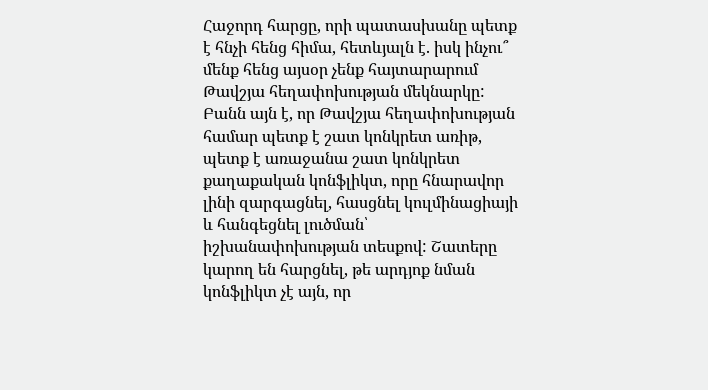Հաջորդ հարցը, որի պատասխանը պետք է հնչի հենց հիմա, հետևյալն է. իսկ ինչու՞ մենք հենց այսօր չենք հայտարարում Թավշյա հեղափոխության մեկնարկը:
Բանն այն է, որ Թավշյա հեղափոխության համար պետք է շատ կոնկրետ առիթ, պետք է առաջանա շատ կոնկրետ քաղաքական կոնֆլիկտ, որը հնարավոր լինի զարգացնել, հասցնել կուլմինացիայի և հանգեցնել լուծման՝ իշխանափոխության տեսքով: Շատերը կարող են հարցնել, թե արդյոք նման կոնֆլիկտ չէ այն, որ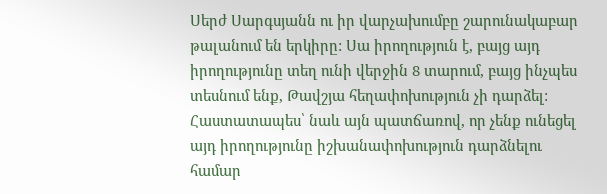Սերժ Սարգսյանն ու իր վարչախումբը շարունակաբար թալանում են երկիրը: Սա իրողություն է, բայց այդ իրողությունը տեղ ունի վերջին 8 տարում, բայց ինչպես տեսնում ենք, Թավշյա հեղափոխություն չի դարձել:
Հաստատապես՝ նաև այն պատճառով, որ չենք ունեցել այդ իրողությունը իշխանափոխություն դարձնելու համար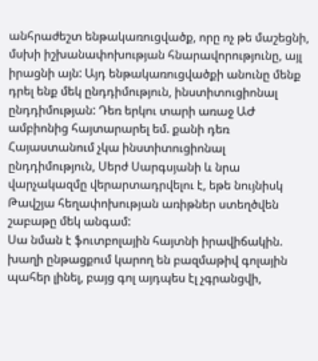անհրաժեշտ ենթակառուցվածք, որը ոչ թե մաշեցնի, մսխի իշխանափոխության հնարավորությունը, այլ իրացնի այն: Այդ ենթակառուցվածքի անունը մենք դրել ենք մեկ ընդդիմություն, ինստիտուցիոնալ ընդդիմության: Դեռ երկու տարի առաջ ԱԺ ամբիոնից հայտարարել եմ. քանի դեռ Հայաստանում չկա ինստիտուցիոնալ ընդդիմություն, Սերժ Սարգսյանի և նրա վարչակազմը վերարտադրվելու է, եթե նույնիսկ Թավշյա հեղափոխության առիթներ ստեղծվեն շաբաթը մեկ անգամ:
Սա նման է ֆուտբոլային հայտնի իրավիճակին. խաղի ընթացքում կարող են բազմաթիվ գոլային պահեր լինել, բայց գոլ այդպես էլ չգրանցվի,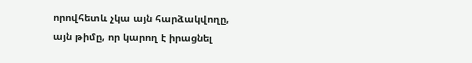որովհետև չկա այն հարձակվողը, այն թիմը, որ կարող է իրացնել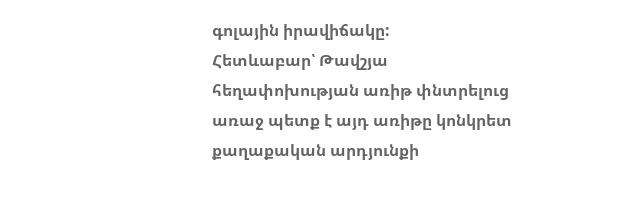գոլային իրավիճակը:
Հետևաբար՝ Թավշյա հեղափոխության առիթ փնտրելուց առաջ պետք է այդ առիթը կոնկրետ քաղաքական արդյունքի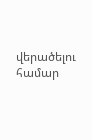վերածելու համար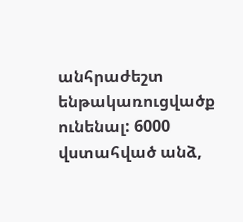անհրաժեշտ ենթակառուցվածք ունենալ: 6000 վստահված անձ,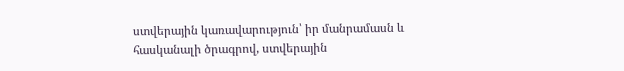ստվերային կառավարություն՝ իր մանրամասն և հասկանալի ծրագրով, ստվերային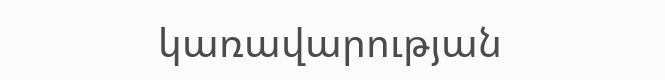կառավարության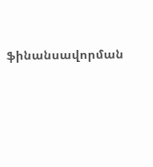ֆինանսավորման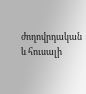ժողովրդական և հուսալի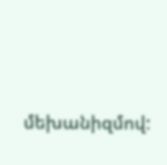մեխանիզմով: